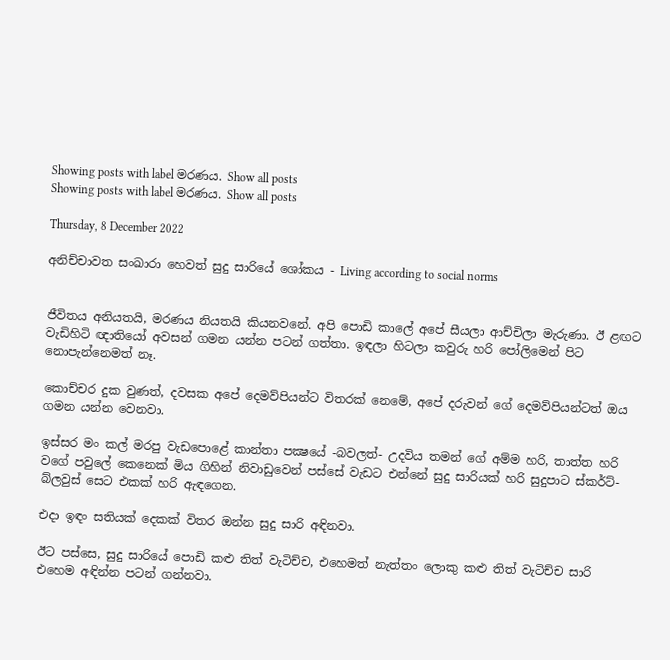Showing posts with label මරණය. Show all posts
Showing posts with label මරණය. Show all posts

Thursday, 8 December 2022

අනිච්චාවත සංඛාරා හෙවත් සුදු සාරියේ ශෝකය - Living according to social norms


ජීවිතය අනියතයි, මරණය නියතයි කියනවනේ. අපි පොඩි කාලේ අපේ සීයලා ආච්චිලා මැරුණා. ඊ ළඟට වැඩිහිටි ඥාතියෝ අවසන් ගමන යන්න පටන් ගත්තා. ඉඳලා හිටලා කවුරු හරි පෝලිමෙන් පිට නොපැන්නෙමත් නෑ.

කොච්චර දුක වුණත්, දවසක අපේ දෙමව්පියන්ට විතරක් නෙමේ, අපේ දරුවන් ගේ දෙමව්පියන්ටත් ඔය ගමන යන්න වෙනවා.

ඉස්සර මං කල් මරපු වැඩපොළේ කාන්තා පක්‍ෂයේ -බවලත්- උදවිය තමන් ගේ අම්ම හරි, තාත්ත හරි වගේ පවුලේ කෙනෙක් මිය ගිහින් නිවාඩුවෙන් පස්සේ වැඩට එන්නේ සුදු සාරියක් හරි සුදුපාට ස්කර්ට්-බ්ලවුස් සෙට එකක් හරි ඇඳගෙන.

එදා ඉඳං සතියක් දෙකක් විතර ඔන්න සුදු සාරි අඳිනවා.

ඊට පස්සෙ, සුදු සාරියේ පොඩි කළු තිත් වැටිච්ච, එහෙමත් නැත්තං ලොකු කළු තිත් වැටිච්ච සාරි එහෙම අඳින්න පටන් ගන්නවා.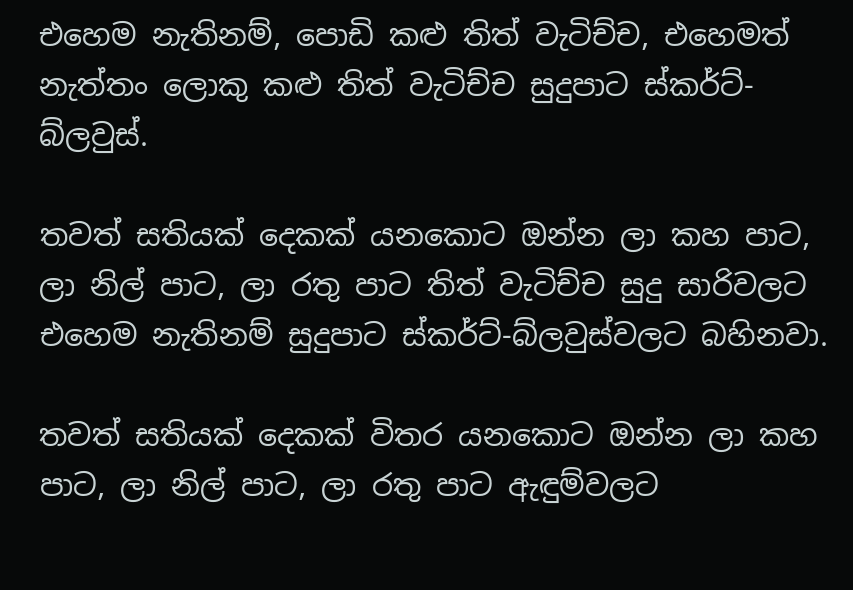එහෙම නැතිනම්, පොඩි කළු තිත් වැටිච්ච, එහෙමත් නැත්තං ලොකු කළු තිත් වැටිච්ච සුදුපාට ස්කර්ට්-බ්ලවුස්.

තවත් සතියක් දෙකක් යනකොට ඔන්න ලා කහ පාට, ලා නිල් පාට, ලා රතු පාට තිත් වැටිච්ච සුදු සාරිවලට එහෙම නැතිනම් සුදුපාට ස්කර්ට්-බ්ලවුස්වලට බහිනවා.

තවත් සතියක් දෙකක් විතර යනකොට ඔන්න ලා කහ පාට, ලා නිල් පාට, ලා රතු පාට ඇඳුම්වලට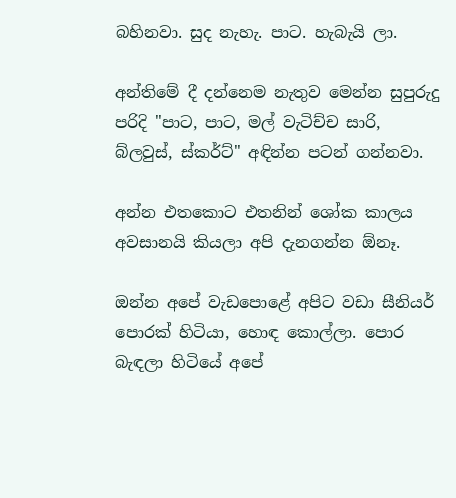බහිනවා. සුද නැහැ. පාට. හැබැයි ලා.

අන්තිමේ දී දන්නෙම නැතුව මෙන්න සුපුරුදු පරිදි "පාට, පාට, මල් වැටිච්ච සාරි, බ්ලවුස්, ස්කර්ට්" අඳින්න පටන් ගන්නවා.

අන්න එතකොට එතනින් ශෝක කාලය අවසානයි කියලා අපි දැනගන්න ඕනෑ.

ඔන්න අපේ වැඩපොළේ අපිට වඩා සීනියර් පොරක් හිටියා, හොඳ කොල්ලා. පොර බැඳලා හිටියේ අපේ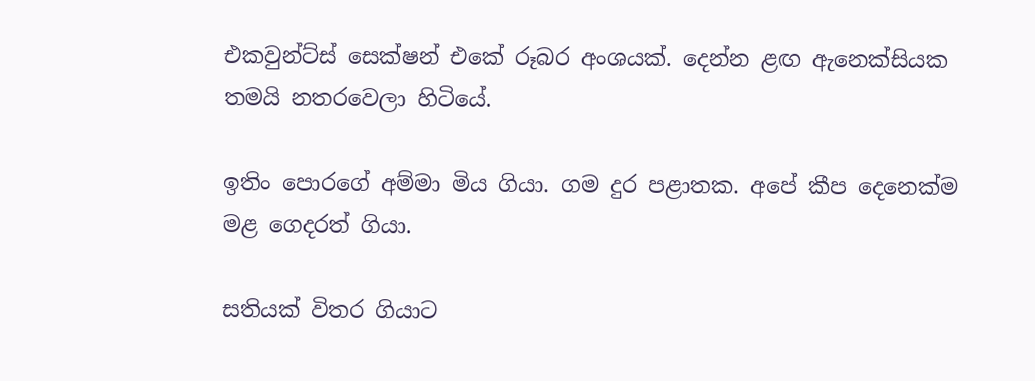එකවුන්ට්ස් සෙක්ෂන් එකේ රූබර අංශයක්. දෙන්න ළඟ ඇනෙක්සියක තමයි නතරවෙලා හිටියේ.

ඉතිං පොරගේ අම්මා මිය ගියා. ගම දුර පළාතක. අපේ කීප දෙනෙක්ම මළ ගෙදරත් ගියා.

සතියක් විතර ගියාට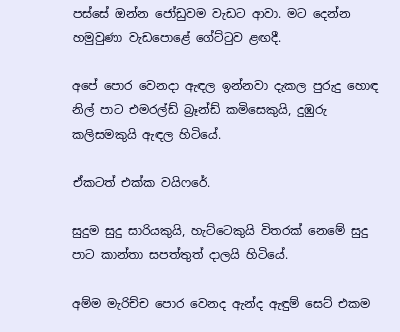පස්සේ ඔන්න ජෝඩුවම වැඩට ආවා. මට දෙන්න හමුවුණා වැඩපොළේ ගේට්ටුව ළඟදී.

අපේ පොර වෙනදා ඇඳල ඉන්නවා දැකල පුරුදු හොඳ නිල් පාට එමරල්ඩ් බ්‍රෑන්ඩ් කමිසෙකුයි, දුඹුරු කලිසමකුයි ඇඳල හිටියේ.

ඒකටත් එක්ක වයිෆරේ.

සුදුම සුදු සාරියකුයි, හැට්ටෙකුයි විතරක් නෙමේ සුදු පාට කාන්තා සපත්තුත් දාලයි හිටියේ.

අම්ම මැරිච්ච පොර වෙනද ඇන්ද ඇඳුම් සෙට් එකම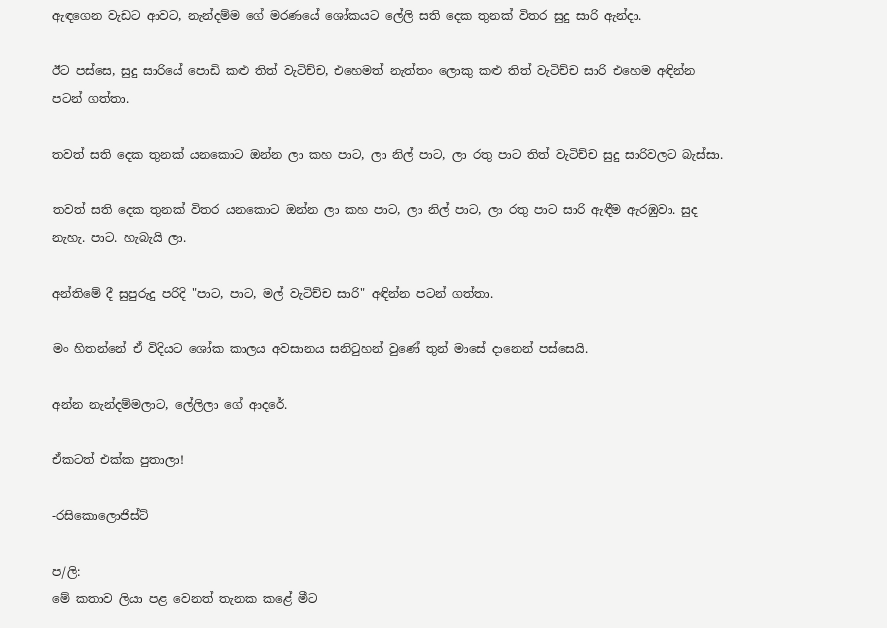ඇඳගෙන වැඩට ආවට, නැන්දම්ම ගේ මරණයේ ශෝකයට ලේලි සති දෙක තුනක් විතර සුදු සාරි ඇන්දා.

ඊට පස්සෙ, සුදු සාරියේ පොඩි කළු තිත් වැටිච්ච, එහෙමත් නැත්තං ලොකු කළු තිත් වැටිච්ච සාරි එහෙම අඳින්න පටන් ගත්තා.

තවත් සති දෙක තුනක් යනකොට ඔන්න ලා කහ පාට, ලා නිල් පාට, ලා රතු පාට තිත් වැටිච්ච සුදු සාරිවලට බැස්සා.

තවත් සති දෙක තුනක් විතර යනකොට ඔන්න ලා කහ පාට, ලා නිල් පාට, ලා රතු පාට සාරි ඇඳීම ඇරඹුවා. සුද නැහැ. පාට. හැබැයි ලා.

අන්තිමේ දී සුපුරුදු පරිදි "පාට, පාට, මල් වැටිච්ච සාරි" අඳින්න පටන් ගත්තා.

මං හිතන්නේ ඒ විදියට ශෝක කාලය අවසානය සනිටුහන් වුණේ තුන් මාසේ දානෙන් පස්සෙයි.

අන්න නැන්දම්මලාට, ලේලිලා ගේ ආදරේ.

ඒකටත් එක්ක පුතාලා!

-රසිකොලොජිස්ට්

ප/ලි:
මේ කතාව ලියා පළ වෙනත් තැනක කළේ මීට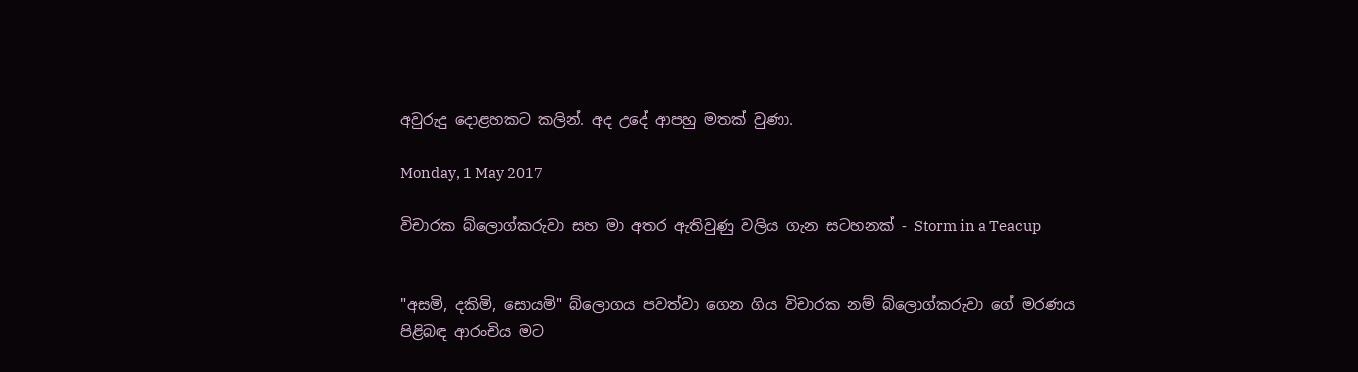අවුරුදු දොළහකට කලින්. අද උදේ ආපහු මතක් වුණා.

Monday, 1 May 2017

විචාරක බ්ලොග්කරුවා සහ මා අතර ඇතිවුණු වලිය ගැන සටහනක් - Storm in a Teacup


"අසමි, දකිමි, සොයමි" බ්ලොගය පවත්වා ගෙන ගිය විචාරක නම් බ්ලොග්කරුවා ගේ මරණය පිළිබඳ ආරංචිය මට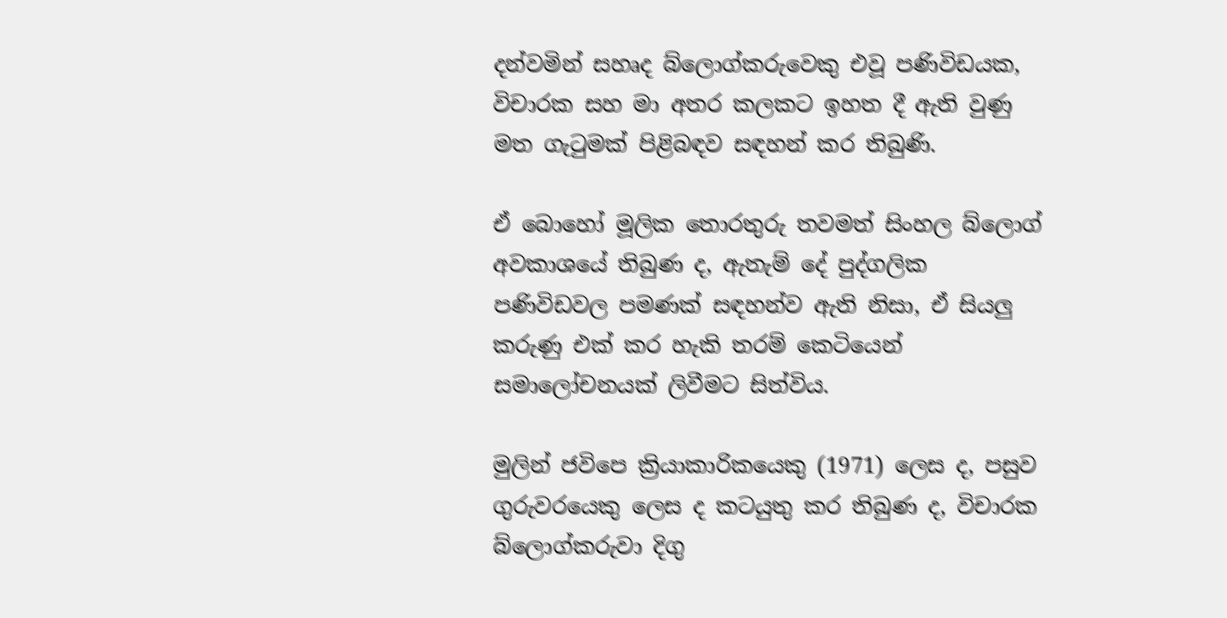දන්වමින් සහෘද බ්ලොග්කරුවෙකු එවූ පණිවිඩයක, විචාරක සහ මා අතර කලකට ඉහත දී ඇති වුණු මත ගැටුමක් පිළිබඳව සඳහන් කර තිබුණි.

ඒ බොහෝ මූලික තොරතුරු තවමත් සිංහල බ්ලොග් අවකාශයේ තිබුණ ද, ඇතැම් දේ පුද්ගලික පණිවිඩවල පමණක් සඳහන්ව ඇති නිසා, ඒ සියලු කරුණු එක් කර හැකි තරම් කෙටියෙන් සමාලෝචනයක් ලිවීමට සිත්විය.

මුලින් ජවිපෙ ක්‍රියාකාරිකයෙකු (1971) ලෙස ද, පසුව ගුරුවරයෙකු ලෙස ද කටයුතු කර තිබුණ ද, විචාරක බ්ලොග්කරුවා දිගු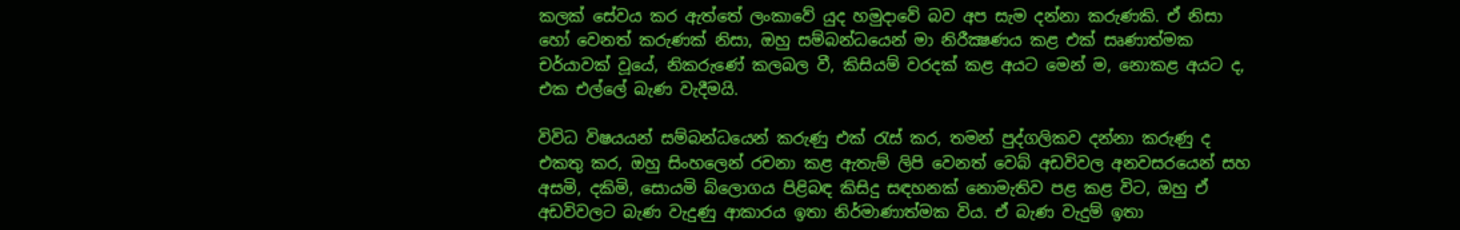කලක් සේවය කර ඇත්තේ ලංකාවේ යුද හමුදාවේ බව අප සැම දන්නා කරුණකි. ඒ නිසා හෝ වෙනත් කරුණක් නිසා, ඔහු සම්බන්ධයෙන් මා නිරීක්‍ෂණය කළ එක් සෘණාත්මක චර්යාවක් වූයේ, නිකරුණේ කලබල වී, කිසියම් වරදක් කළ අයට මෙන් ම, නොකළ අයට ද, එක එල්ලේ බැණ වැදීමයි.

විවිධ විෂයයන් සම්බන්ධයෙන් කරුණු එක් රැස් කර, තමන් පුද්ගලිකව දන්නා කරුණු ද එකතු කර, ඔහු සිංහලෙන් රචනා කළ ඇතැම් ලිපි වෙනත් වෙබ් අඩවිවල අනවසරයෙන් සහ අසමි, දකිමි, සොයමි බ්ලොගය පිළිබඳ කිසිදු සඳහනක් නොමැතිව පළ කළ විට, ඔහු ඒ අඩවිවලට බැණ වැදුණු ආකාරය ඉතා නිර්මාණාත්මක විය. ඒ බැණ වැදුම් ඉතා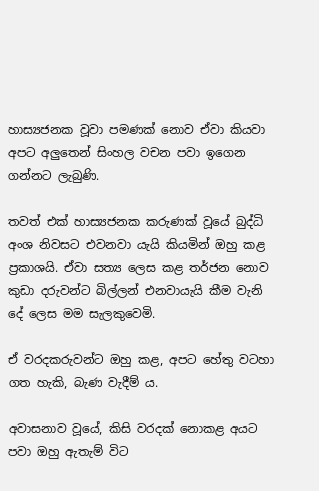හාස්‍යජනක වූවා පමණක් නොව ඒවා කියවා අපට අලුතෙන් සිංහල වචන පවා ඉගෙන ගන්නට ලැබුණි.

තවත් එක් හාස්‍යජනක කරුණක් වූයේ බුද්ධි අංශ නිවසට එවනවා යැයි කියමින් ඔහු කළ ප්‍රකාශයි. ඒවා සත්‍ය ලෙස කළ තර්ජන නොව කුඩා දරුවන්ට බිල්ලන් එනවායැයි කීම වැනි දේ ලෙස මම සැලකුවෙමි.

ඒ වරදකරුවන්ට ඔහු කළ, අපට හේතු වටහා ගත හැකි, බැණ වැදීම් ය.

අවාසනාව වූයේ, කිසි වරදක් නොකළ අයට පවා ඔහු ඇතැම් විට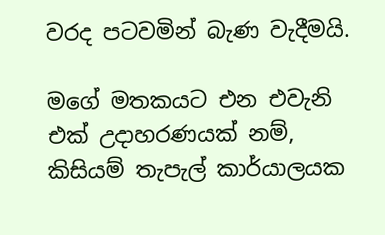වරද පටවමින් බැණ වැදීමයි.

මගේ මතකයට එන එවැනි එක් උදාහරණයක් නම්, කිසියම් තැපැල් කාර්යාලයක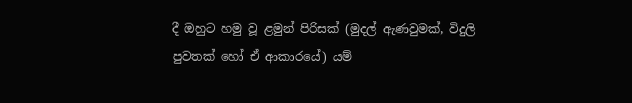දී ඔහුට හමු වූ ළමුන් පිරිසක් (මුදල් ඇණවුමක්, විදුලි පුවතක් හෝ ඒ ආකාරයේ) යම්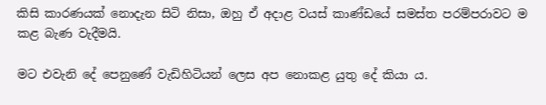කිසි කාරණයක් නොදැන සිටි නිසා, ඔහු ඒ අදාළ වයස් කාණ්ඩයේ සමස්ත පරම්පරාවට ම කළ බැණ වැදීමයි.

මට එවැනි දේ පෙනුණේ වැඩිහිටියන් ලෙස අප නොකළ යුතු දේ කියා ය.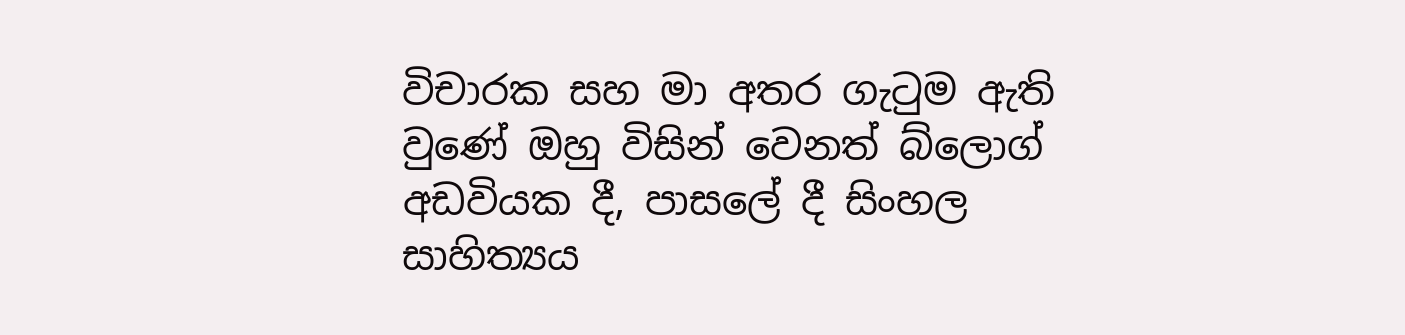විචාරක සහ මා අතර ගැටුම ඇති වුණේ ඔහු විසින් වෙනත් බ්ලොග් අඩවියක දී, පාසලේ දී සිංහල සාහිත්‍යය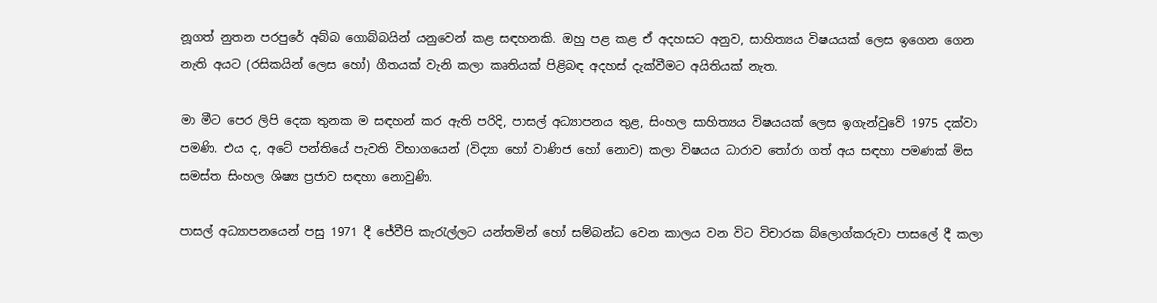නූගත් නුතන පරපුරේ අබ්බ ගොබ්බයින් යනුවෙන් කළ සඳහනකි. ඔහු පළ කළ ඒ අදහසට අනුව, සාහිත්‍යය විෂයයක් ලෙස ඉගෙන ගෙන නැති අයට (රසිකයින් ලෙස හෝ) ගීතයක් වැනි කලා කෘතියක් පිළිබඳ අදහස් දැක්වීමට අයිතියක් නැත.

මා මීට පෙර ලිපි දෙක තුනක ම සඳහන් කර ඇති පරිදි, පාසල් අධ්‍යාපනය තුළ, සිංහල සාහිත්‍යය විෂයයක් ලෙස ඉගැන්වුවේ 1975 දක්වා පමණි. එය ද, අටේ පන්තියේ පැවති විභාගයෙන් (විද්‍යා හෝ වාණිජ හෝ නොව) කලා විෂයය ධාරාව තෝරා ගත් අය සඳහා පමණක් මිස සමස්ත සිංහල ශිෂ්‍ය ප්‍රජාව සඳහා නොවුණි.

පාසල් අධ්‍යාපනයෙන් පසු 1971 දී ජේවීපි කැරැල්ලට යන්තමින් හෝ සම්බන්ධ වෙන කාලය වන විට විචාරක බ්ලොග්කරුවා පාසලේ දී කලා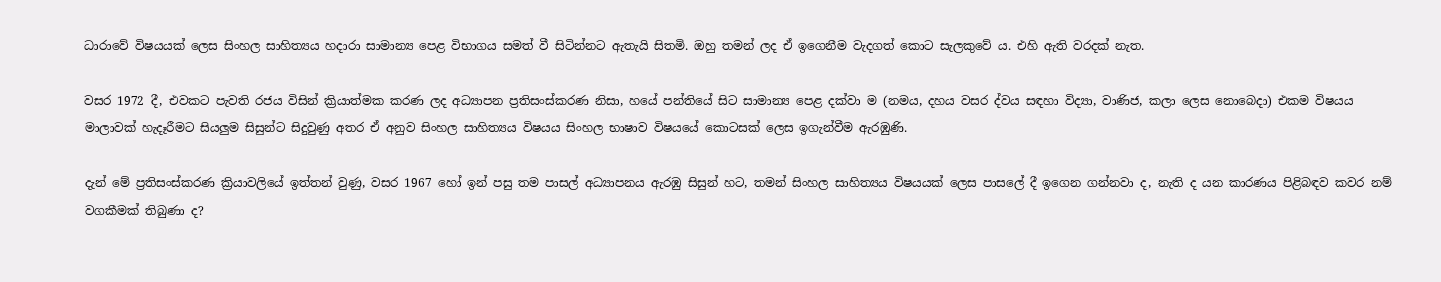ධාරාවේ විෂයයක් ලෙස සිංහල සාහිත්‍යය හදාරා සාමාන්‍ය පෙළ විභාගය සමත් වී සිටින්නට ඇතැයි සිතමි. ඔහු තමන් ලද ඒ ඉගෙනීම වැදගත් කොට සැලකුවේ ය. එහි ඇති වරදක් නැත.

වසර 1972 දී, එවකට පැවති රජය විසින් ක්‍රියාත්මක කරණ ලද අධ්‍යාපන ප්‍රතිසංස්කරණ නිසා, හයේ පන්තියේ සිට සාමාන්‍ය පෙළ දක්වා ම (නමය, දහය වසර ද්වය සඳහා විද්‍යා, වාණිජ, කලා ලෙස නොබෙදා) එකම විෂයය මාලාවක් හැදෑරීමට සියලුම සිසුන්ට සිදුවුණු අතර ඒ අනුව සිංහල සාහිත්‍යය විෂයය සිංහල භාෂාව විෂයයේ කොටසක් ලෙස ඉගැන්වීම ඇරඹුණි.

දැන් මේ ප්‍රතිසංස්කරණ ක්‍රියාවලියේ ඉත්තන් වුණු, වසර 1967 හෝ ඉන් පසු තම පාසල් අධ්‍යාපනය ඇරඹු සිසුන් හට, තමන් සිංහල සාහිත්‍යය විෂයයක් ලෙස පාසලේ දී ඉගෙන ගන්නවා ද, නැති ද යන කාරණය පිළිබඳව කවර නම් වගකීමක් තිබුණා ද?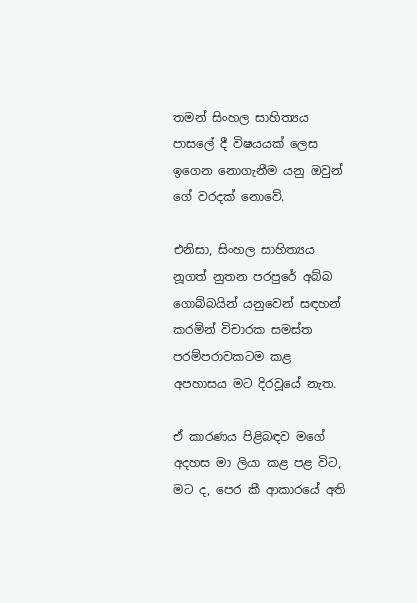තමන් සිංහල සාහිත්‍යය පාසලේ දී විෂයයක් ලෙස ඉගෙන නොගැනීම යනු ඔවුන් ගේ වරදක් නොවේ.

එනිසා, සිංහල සාහිත්‍යය නූගත් නුතන පරපුරේ අබ්බ ගොබ්බයින් යනුවෙන් සඳහන් කරමින් විචාරක සමස්ත පරම්පරාවකටම කළ අපහාසය මට දිරවූයේ නැත.

ඒ කාරණය පිළිබඳව මගේ අදහස මා ලියා කළ පළ විට, මට ද, පෙර කී ආකාරයේ අති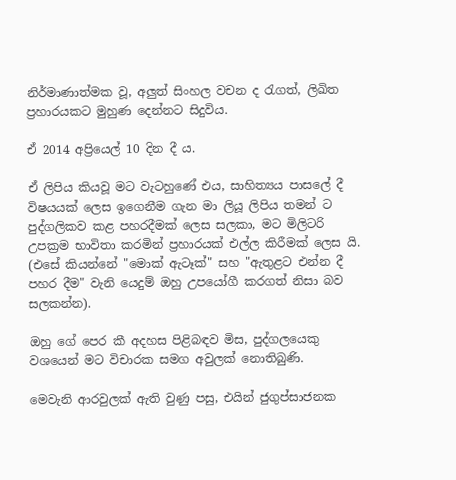නිර්මාණාත්මක වූ, අලුත් සිංහල වචන ද රැගත්, ලිඛිත ප්‍රහාරයකට මුහුණ දෙන්නට සිදුවිය.

ඒ 2014 අප්‍රියෙල් 10 දින දී ය.

ඒ ලිපිය කියවූ මට වැටහුණේ එය, සාහිත්‍යය පාසලේ දී විෂයයක් ලෙස ඉගෙනීම ගැන මා ලියූ ලිපිය තමන් ට පුද්ගලිකව කළ පහරදීමක් ලෙස සලකා, මට මිලිටරි උපක්‍රම භාවිතා කරමින් ප්‍රහාරයක් එල්ල කිරීමක් ලෙස යි. (එසේ කියන්නේ "මොක් ඇටෑක්" සහ "ඇතුළට එන්න දී පහර දීම" වැනි යෙදුම් ඔහු උපයෝගී කරගත් නිසා බව සලකන්න).

ඔහු ගේ පෙර කී අදහස පිළිබඳව මිස, පුද්ගලයෙකු වශයෙන් මට විචාරක සමග අවුලක් නොතිබුණි.

මෙවැනි ආරවුලක් ඇති වුණු පසු, එයින් ජුගුප්සාජනක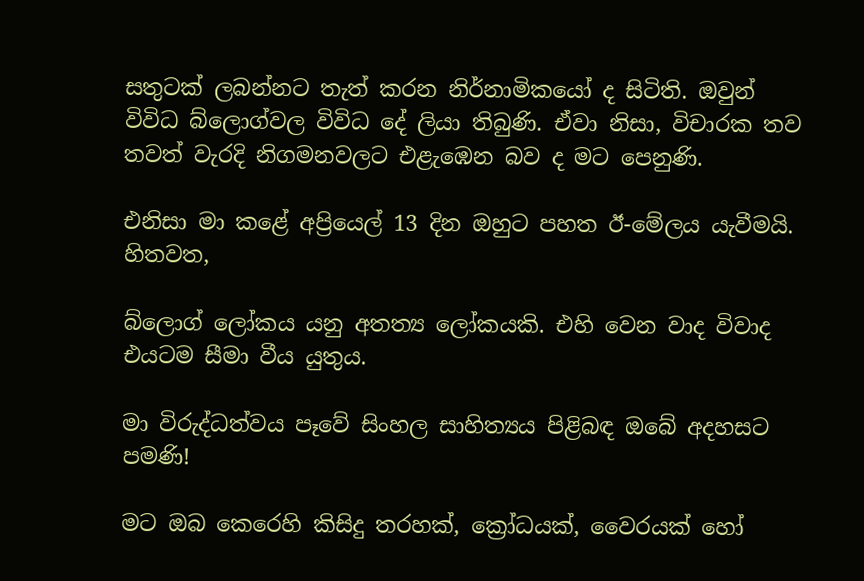සතුටක් ලබන්නට තැත් කරන නිර්නාමිකයෝ ද සිටිති. ඔවුන් විවිධ බ්ලොග්වල විවිධ දේ ලියා තිබුණි. ඒවා නිසා, විචාරක තව තවත් වැරදි නිගමනවලට එළැඹෙන බව ද මට පෙනුණි.

එනිසා මා කළේ අප්‍රියෙල් 13 දින ඔහුට පහත ඊ-මේලය යැවීමයි.
හිතවත,

බ්ලොග් ලෝකය යනු අතත්‍ය ලෝකයකි. එහි වෙන වාද විවාද එයටම සීමා වීය යුතුය.

මා විරුද්ධත්වය පෑවේ සිංහල සාහිත්‍යය පිළිබඳ ඔබේ අදහසට පමණි!

මට ඔබ කෙරෙහි කිසිදු තරහක්, ක්‍රෝධයක්, වෛරයක් හෝ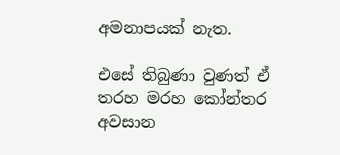අමනාපයක් නැත.

එසේ තිබුණා වුණත් ඒ තරහ මරහ කෝන්තර අවසාන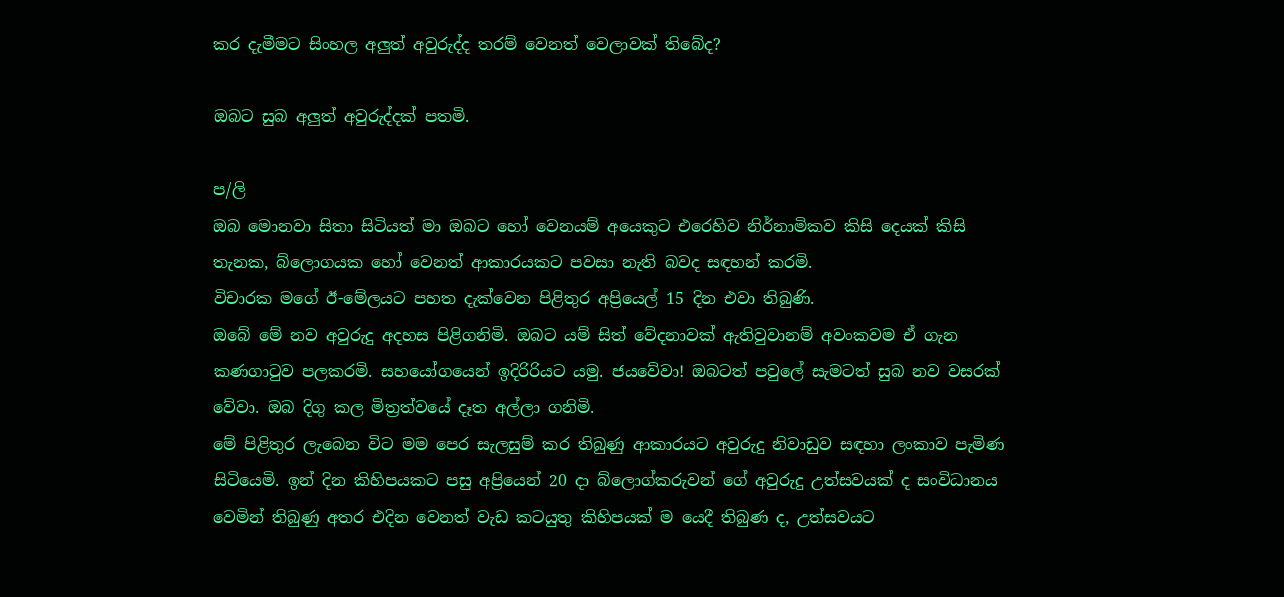කර දැමීමට සිංහල අලුත් අවුරුද්ද තරම් වෙනත් වෙලාවක් තිබේද?

ඔබට සුබ අලුත් අවුරුද්දක් පතමි.

ප/ලි
ඔබ මොනවා සිතා සිටියත් මා ඔබට හෝ වෙනයම් අයෙකුට එරෙහිව නිර්නාමිකව කිසි දෙයක් කිසි තැනක, බ්ලොගයක හෝ වෙනත් ආකාරයකට පවසා නැති බවද සඳහන් කරමි.
විචාරක මගේ ඊ-මේලයට පහත දැක්වෙන පිළිතුර අප්‍රියෙල් 15 දින එවා තිබුණි.
ඔබේ මේ නව අවුරුදු අදහස පිළිගනිමි. ඔබට යම් සිත් වේදනාවක් ඇතිවුවානම් අවංකවම ඒ ගැන කණගාටුව පලකරමි. සහයෝගයෙන් ඉදිරිරියට යමු. ජයවේවා! ඔබටත් පවුලේ සැමටත් සුබ නව වසරක් වේවා. ඔබ දිගු කල මිත්‍රත්වයේ දෑත අල්ලා ගනිමි.
මේ පිළිතුර ලැබෙන විට මම පෙර සැලසුම් කර තිබුණු ආකාරයට අවුරුදු නිවාඩුව සඳහා ලංකාව පැමිණ සිටියෙමි. ඉන් දින කිහිපයකට පසු අප්‍රියෙන් 20 දා බ්ලොග්කරුවන් ගේ අවුරුදු උත්සවයක් ද සංවිධානය වෙමින් තිබුණු අතර එදින වෙනත් වැඩ කටයුතු කිහිපයක් ම යෙදී තිබුණ ද, උත්සවයට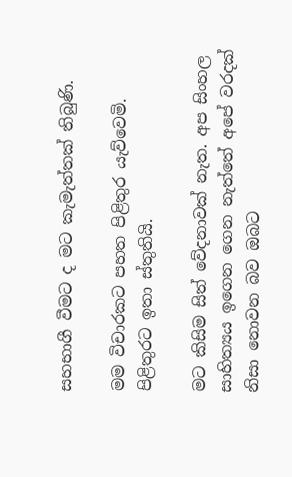සහභාගී වීමට ද මට කැමැත්තක් තිබුණි.

මම විචාරකට පහත පිළිතුර යැව්වෙමි.
පිළිතුරට ඉතා ස්තුතියි.

මට කිසිම සිත් වේදනාවක් නැත. අප සිංහල සාහිත්‍යය ඉගෙන ගෙන නැත්තේ අපේ වරදක් නිසා නොවන බව ඔබට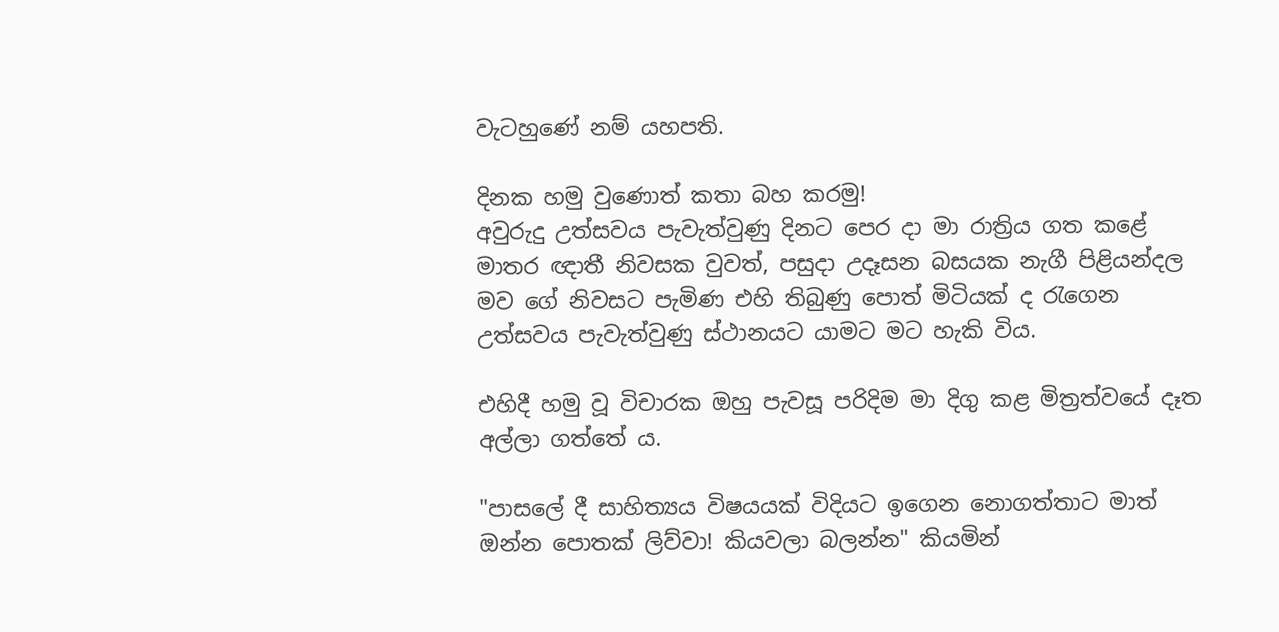වැටහුණේ නම් යහපති.

දිනක හමු වුණොත් කතා බහ කරමු!
අවුරුදු උත්සවය පැවැත්වුණු දිනට පෙර දා මා රාත්‍රිය ගත කළේ මාතර ඥාතී නිවසක වුවත්, පසුදා උදෑසන බසයක නැගී පිළියන්දල මව ගේ නිවසට පැමිණ එහි තිබුණු පොත් මිටියක් ද රැගෙන උත්සවය පැවැත්වුණු ස්ථානයට යාමට මට හැකි විය.

එහිදී හමු වූ විචාරක ඔහු පැවසූ පරිදිම මා දිගු කළ මිත්‍රත්වයේ දෑත අල්ලා ගත්තේ ය.

"පාසලේ දී සාහිත්‍යය විෂයයක් විදියට ඉගෙන නොගත්තාට මාත් ඔන්න පොතක් ලිව්වා! කියවලා බලන්න" කියමින්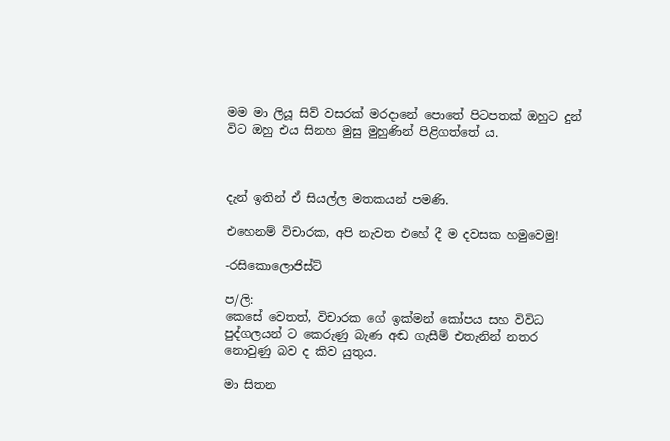මම මා ලියූ සිව් වසරක් මරදානේ පොතේ පිටපතක් ඔහුට දුන් විට ඔහු එය සිනහ මුසු මුහුණින් පිළිගත්තේ ය.



දැන් ඉතින් ඒ සියල්ල මතකයන් පමණි.

එහෙනම් විචාරක, අපි නැවත එහේ දී ම දවසක හමුවෙමු!

-රසිකොලොජිස්ට්

ප/ලි:
කෙසේ වෙතත්, විචාරක ගේ ඉක්මන් කෝපය සහ විවිධ පුද්ගලයන් ට කෙරුණු බැණ අඬ ගැසීම් එතැනින් නතර නොවුණු බව ද කිව යුතුය.

මා සිතන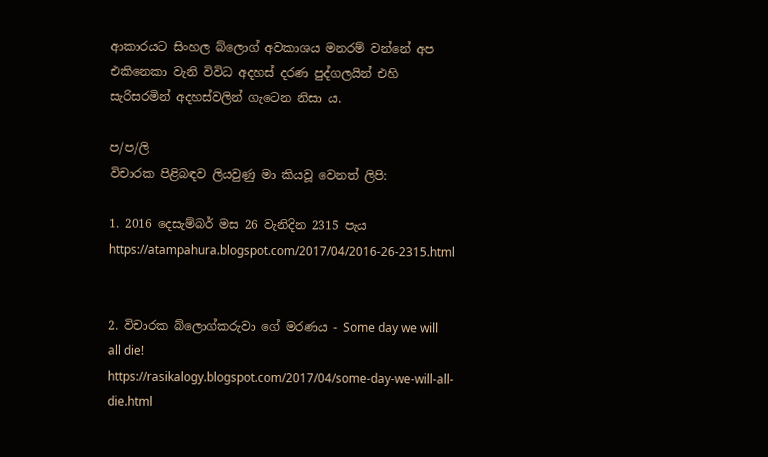ආකාරයට සිංහල බ්ලොග් අවකාශය මනරම් වන්නේ අප එකිනෙකා වැනි විවිධ අදහස් දරණ පුද්ගලයින් එහි සැරිසරමින් අදහස්වලින් ගැටෙන නිසා ය.

ප/ප/ලි
විචාරක පිළිබඳව ලියවුණු මා කියවූ වෙනත් ලිපි:

1. 2016 දෙසැම්බර් මස 26 වැනිදින 2315 පැය
https://atampahura.blogspot.com/2017/04/2016-26-2315.html


2. විචාරක බ්ලොග්කරුවා ගේ මරණය - Some day we will all die!
https://rasikalogy.blogspot.com/2017/04/some-day-we-will-all-die.html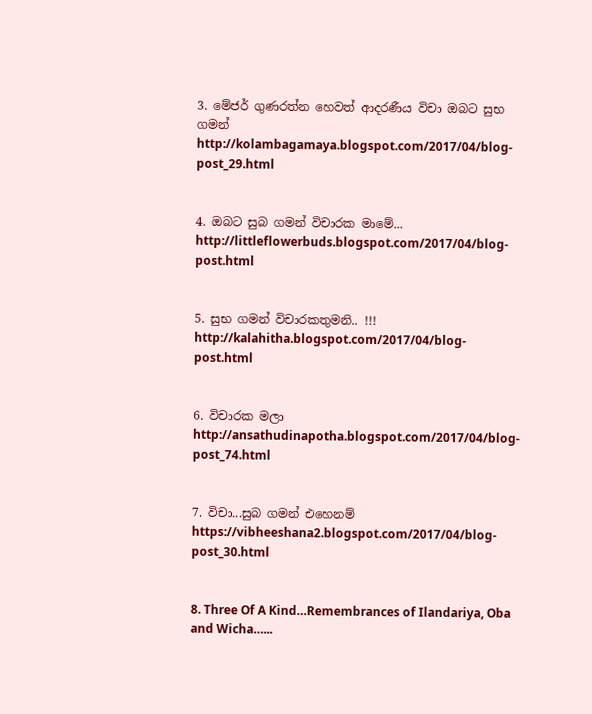3. මේජර් ගුණරත්න හෙවත් ආදරණීය විචා ඔබට සුභ ගමන්
http://kolambagamaya.blogspot.com/2017/04/blog-post_29.html


4. ඔබට සුබ ගමන් විචාරක මාමේ...
http://littleflowerbuds.blogspot.com/2017/04/blog-post.html


5. සුභ ගමන් විචාරකතුමනි.. !!!
http://kalahitha.blogspot.com/2017/04/blog-post.html


6. විචාරක මලා
http://ansathudinapotha.blogspot.com/2017/04/blog-post_74.html


7. විචා...සුබ ගමන් එහෙනම්
https://vibheeshana2.blogspot.com/2017/04/blog-post_30.html


8. Three Of A Kind…Remembrances of Ilandariya, Oba and Wicha…...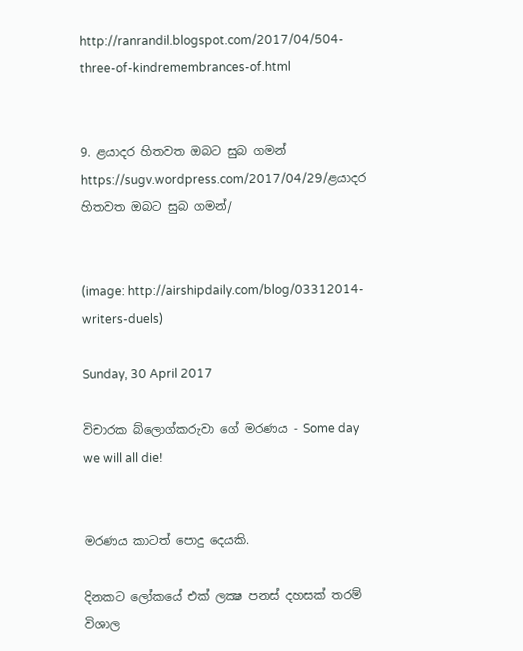http://ranrandil.blogspot.com/2017/04/504-three-of-kindremembrances-of.html


9. ළයාදර හිතවත ඔබට සුබ ගමන්
https://sugv.wordpress.com/2017/04/29/ළයාදර හිතවත ඔබට සුබ ගමන්/


(image: http://airshipdaily.com/blog/03312014-writers-duels)

Sunday, 30 April 2017

විචාරක බ්ලොග්කරුවා ගේ මරණය - Some day we will all die!


මරණය කාටත් පොදු දෙයකි.

දිනකට ලෝකයේ එක් ලක්‍ෂ පනස් දහසක් තරම් විශාල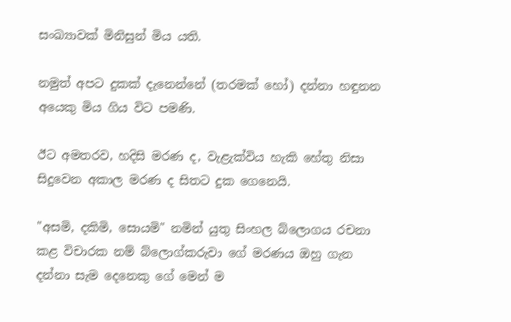සංඛ්‍යාවක් මිනිසුන් මිය යති.

නමුත් අපට දුකක් දැනෙන්නේ (තරමක් හෝ) දන්නා හඳුනන අයෙකු මිය ගිය විට පමණි.

ඊට අමතරව, හදිසි මරණ ද, වැළැක්විය හැකි හේතු නිසා සිදුවෙන අකාල මරණ ද සිතට දුක ගෙනෙයි.

"අසමි, දකිමි, සොයමි" නමින් යුතු සිංහල බ්ලොගය රචනා කළ විචාරක නම් බ්ලොග්කරුවා ගේ මරණය ඔහු ගැන දන්නා සැම දෙනෙකු ගේ මෙන් ම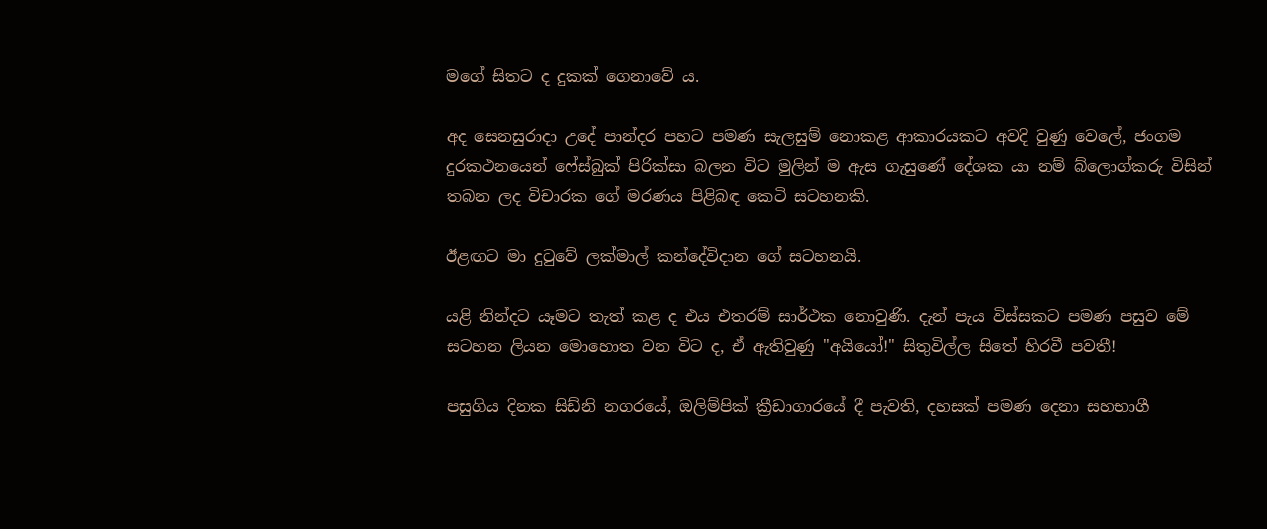මගේ සිතට ද දුකක් ගෙනාවේ ය.

අද සෙනසුරාදා උදේ පාන්දර පහට පමණ සැලසුම් නොකළ ආකාරයකට අවදි වුණු වෙලේ, ජංගම දුරකථනයෙන් ෆේස්බුක් පිරික්සා බලන විට මුලින් ම ඇස ගැසුණේ දේශක යා නම් බ්ලොග්කරු විසින් තබන ලද විචාරක ගේ මරණය පිළිබඳ කෙටි සටහනකි.

ඊළඟට මා දුටුවේ ලක්මාල් කන්දේවිදාන ගේ සටහනයි.

යළි නින්දට යෑමට තැත් කළ ද එය එතරම් සාර්ථක නොවුණි. දැන් පැය විස්සකට පමණ පසුව මේ සටහන ලියන මොහොත වන විට ද, ඒ ඇතිවුණු "අයියෝ!" සිතුවිල්ල සිතේ හිරවී පවතී!

පසුගිය දිනක සිඩ්නි නගරයේ, ඔලිම්පික් ක්‍රීඩාගාරයේ දී පැවති, දහසක් පමණ දෙනා සහභාගී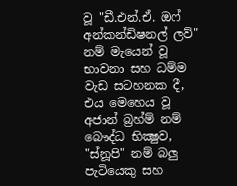වූ "ඩී.එන්.ඒ. ඔෆ් අන්කන්ඩිෂනල් ලව්" නම් මැයෙන් වූ භාවනා සහ ධම්ම වැඩ සටහනක දී, එය මෙහෙය වූ අජාන් බ්‍රහ්ම් නම් බෞද්ධ භික්‍ෂුව, "ස්නූපි" නම් බලු පැටියෙකු සහ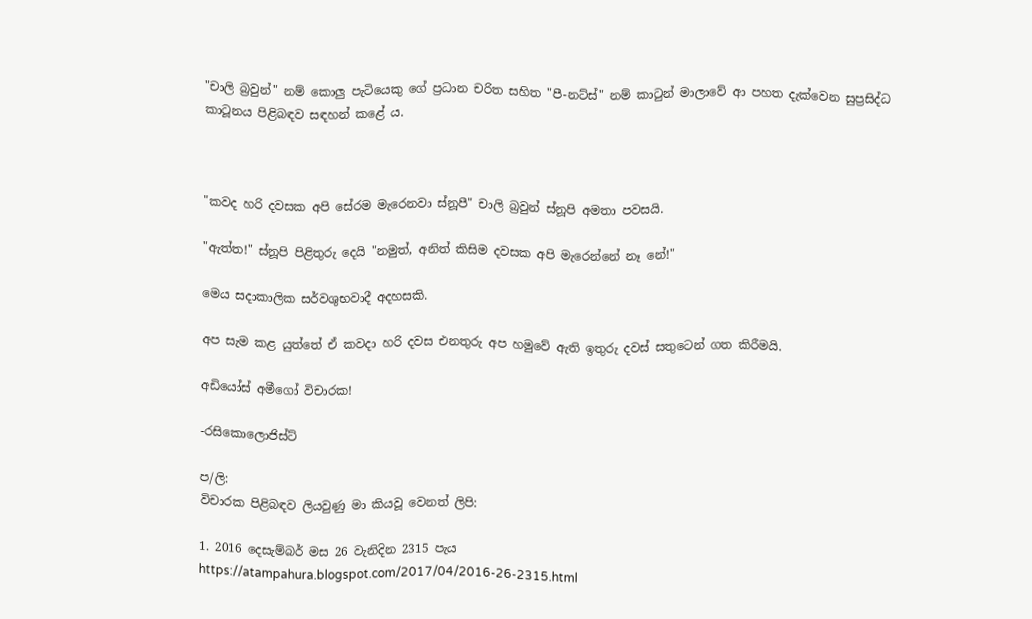"චාලි බ්‍රවුන්" නම් කොලු පැටියෙකු ගේ ප්‍රධාන චරිත සහිත "පී-නට්ස්" නම් කාටුන් මාලාවේ ආ පහත දැක්වෙන සුප්‍රසිද්ධ කාටූනය පිළිබඳව සඳහන් කළේ ය.



"කවද හරි දවසක අපි සේරම මැරෙනවා ස්නූපී" චාලි බ්‍රවුන් ස්නූපි අමතා පවසයි.

"ඇත්ත!" ස්නූපි පිළිතුරු දෙයි "නමුත්, අනිත් කිසිම දවසක අපි මැරෙන්නේ නෑ නේ!"

මෙය සදාකාලික සර්වශුභවාදී අදහසකි.

අප සැම කළ යුත්තේ ඒ කවදා හරි දවස එනතුරු අප හමුවේ ඇති ඉතුරු දවස් සතුටෙන් ගත කිරීමයි.

අඩියෝස් අමීගෝ විචාරක!

-රසිකොලොජිස්ට්

ප/ලි:
විචාරක පිළිබඳව ලියවුණු මා කියවූ වෙනත් ලිපි:

1. 2016 දෙසැම්බර් මස 26 වැනිදින 2315 පැය
https://atampahura.blogspot.com/2017/04/2016-26-2315.html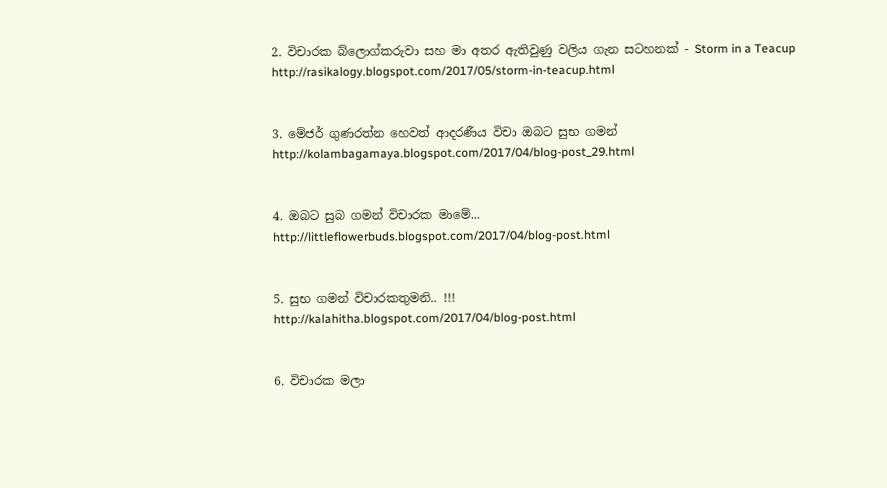2. විචාරක බ්ලොග්කරුවා සහ මා අතර ඇතිවුණු වලිය ගැන සටහනක් - Storm in a Teacup
http://rasikalogy.blogspot.com/2017/05/storm-in-teacup.html


3. මේජර් ගුණරත්න හෙවත් ආදරණීය විචා ඔබට සුභ ගමන්
http://kolambagamaya.blogspot.com/2017/04/blog-post_29.html


4. ඔබට සුබ ගමන් විචාරක මාමේ...
http://littleflowerbuds.blogspot.com/2017/04/blog-post.html


5. සුභ ගමන් විචාරකතුමනි.. !!!
http://kalahitha.blogspot.com/2017/04/blog-post.html


6. විචාරක මලා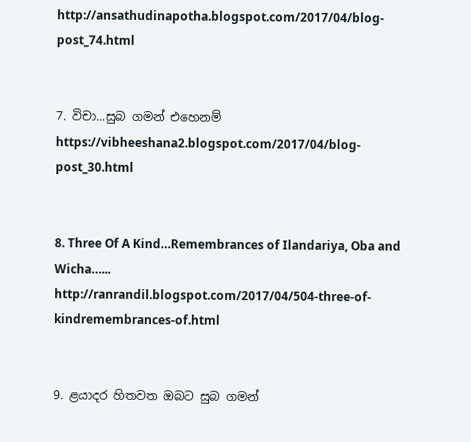http://ansathudinapotha.blogspot.com/2017/04/blog-post_74.html


7. විචා...සුබ ගමන් එහෙනම්
https://vibheeshana2.blogspot.com/2017/04/blog-post_30.html


8. Three Of A Kind…Remembrances of Ilandariya, Oba and Wicha…...
http://ranrandil.blogspot.com/2017/04/504-three-of-kindremembrances-of.html


9. ළයාදර හිතවත ඔබට සුබ ගමන්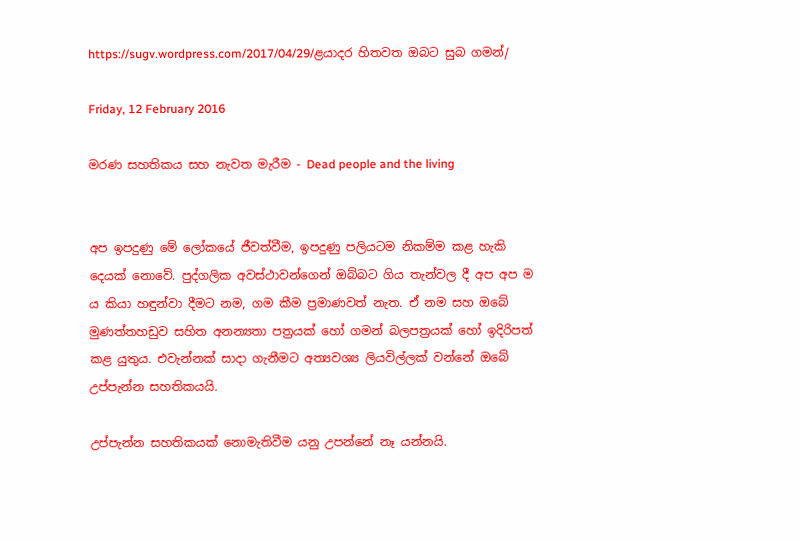https://sugv.wordpress.com/2017/04/29/ළයාදර හිතවත ඔබට සුබ ගමන්/

Friday, 12 February 2016

මරණ සහතිකය සහ නැවත මැරීම - Dead people and the living


අප ඉපදුණු මේ ලෝකයේ ජීවත්වීම, ඉපදුණු පලියටම නිකම්ම කළ හැකි දෙයක් නොවේ. පුද්ගලික අවස්ථාවන්ගෙන් ඔබ්බට ගිය තැන්වල දී අප අප ම ය කියා හඳුන්වා දීමට නම, ගම කීම ප්‍රමාණවත් නැත. ඒ නම සහ ඔබේ මුණත්තහඩුව සහිත අනන්‍යතා පත්‍රයක් හෝ ගමන් බලපත්‍රයක් හෝ ඉදිරිපත් කළ යුතුය. එවැන්නක් සාදා ගැනීමට අත්‍යවශ්‍ය ලියවිල්ලක් වන්නේ ඔබේ උප්පැන්න සහතිකයයි.

උප්පැන්න සහතිකයක් නොමැතිවීම යනු උපන්නේ නෑ යන්නයි.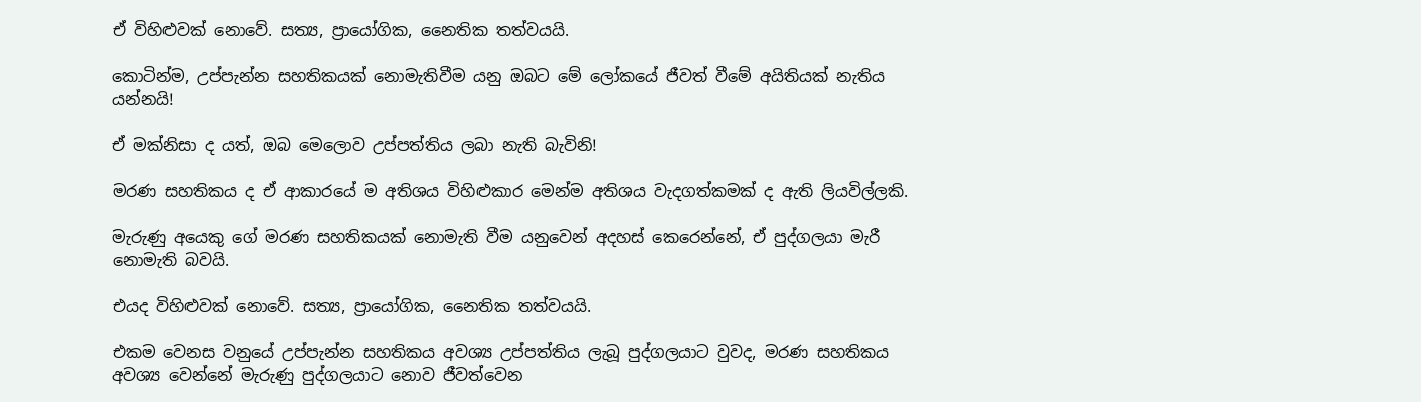ඒ විහිළුවක් නොවේ. සත්‍ය, ප්‍රායෝගික, නෛතික තත්වයයි.

කොටින්ම, උප්පැන්න සහතිකයක් නොමැතිවීම යනු ඔබට මේ ලෝකයේ ජීවත් වීමේ අයිතියක් නැතිය යන්නයි!

ඒ මක්නිසා ද යත්, ඔබ මෙලොව උප්පත්තිය ලබා නැති බැවිනි!

මරණ සහතිකය ද ඒ ආකාරයේ ම අතිශය විහිළුකාර මෙන්ම අතිශය වැදගත්කමක් ද ඇති ලියවිල්ලකි.

මැරුණු අයෙකු ගේ මරණ සහතිකයක් නොමැති වීම යනුවෙන් අදහස් කෙරෙන්නේ, ඒ පුද්ගලයා මැරී නොමැති බවයි.

එයද විහිළුවක් නොවේ. සත්‍ය, ප්‍රායෝගික, නෛතික තත්වයයි.

එකම වෙනස වනුයේ උප්පැන්න සහතිකය අවශ්‍ය උප්පත්තිය ලැබූ පුද්ගලයාට වුවද, මරණ සහතිකය අවශ්‍ය වෙන්නේ මැරුණු පුද්ගලයාට නොව ජීවත්වෙන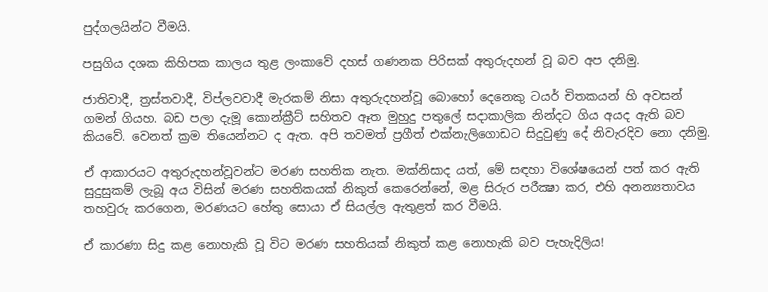පුද්ගලයින්ට වීමයි.

පසුගිය දශක කිහිපක කාලය තුළ ලංකාවේ දහස් ගණනක පිරිසක් අතුරුදහන් වූ බව අප දනිමු.

ජාතිවාදී, ත්‍රස්තවාදී, විප්ලවවාදී මැරකම් නිසා අතුරුදහන්වූ බොහෝ දෙනෙකු ටයර් චිතකයන් හි අවසන් ගමන් ගියහ. බඩ පලා දැමූ කොන්ක්‍රීට් සහිතව ඈත මුහුදු පතුලේ සදාකාලික නින්දට ගිය අයද ඇති බව කියවේ. වෙනත් ක්‍රම තියෙන්නට ද ඇත. අපි තවමත් ප්‍රගීත් එක්නැලිගොඩට සිදුවුණු දේ නිවැරදිව නො දනිමු.

ඒ ආකාරයට අතුරුදහන්වූවන්ට මරණ සහතික නැත. මක්නිසාද යත්, මේ සඳහා විශේෂයෙන් පත් කර ඇති සුදුසුකම් ලැබූ අය විසින් මරණ සහතිකයක් නිකුත් කෙරෙන්නේ, මළ සිරුර පරීක්‍ෂා කර, එහි අනන්‍යතාවය තහවුරු කරගෙන, මරණයට හේතු සොයා ඒ සියල්ල ඇතුළත් කර වීමයි.

ඒ කාරණා සිදු කළ නොහැකි වූ විට මරණ සහතියක් නිකුත් කළ නොහැකි බව පැහැදිලිය!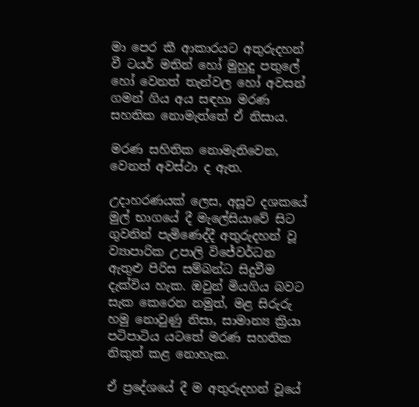මා පෙර කී ආකාරයට අතුරුදහන් වී ටයර් මතින් හෝ මුහුදු පතුලේ හෝ වෙනත් තැන්වල හෝ අවසන් ගමන් ගිය අය සඳහා මරණ සහතික නොමැත්තේ ඒ නිසාය.

මරණ සහිතික නොමැතිවෙන, වෙනත් අවස්ථා ද ඇත.

උදාහරණයක් ලෙස, අසූව දශකයේ මුල් භාගයේ දී මැලේසියාවේ සිට ගුවනින් පැමිණෙද්දී අතුරුදහන් වූ ව්‍යාපාරික උපාලි විජේවර්ධන ඇතුළු පිරිස සම්බන්ධ සිදුවීම දැක්විය හැක. ඔවුන් මියගිය බවට සැක කෙරෙන නමුත්, මළ සිරුරු හමු නොවුණු නිසා, සාමාන්‍ය ක්‍රියා පටිපාටිය යටතේ මරණ සහතික නිකුත් කළ නොහැක.

ඒ ප්‍රදේශයේ දී ම අතුරුදහන් වූයේ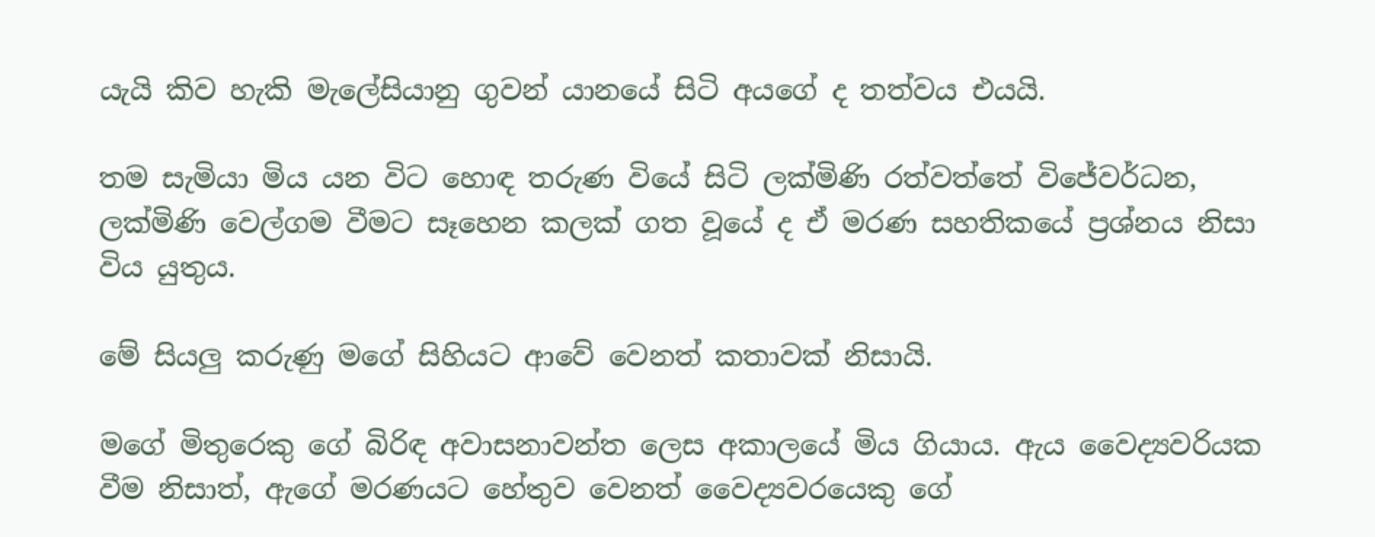යැයි කිව හැකි මැලේසියානු ගුවන් යානයේ සිටි අයගේ ද තත්වය එයයි.

තම සැමියා මිය යන විට හොඳ තරුණ වියේ සිටි ලක්මිණි රත්වත්තේ විජේවර්ධන, ලක්මිණි වෙල්ගම වීමට සෑහෙන කලක් ගත වූයේ ද ඒ මරණ සහතිකයේ ප්‍රශ්නය නිසා විය යුතුය.

මේ සියලු කරුණු මගේ සිහියට ආවේ වෙනත් කතාවක් නිසායි.

මගේ මිතුරෙකු ගේ බිරිඳ අවාසනාවන්ත ලෙස අකාලයේ මිය ගියාය. ඇය වෛද්‍යවරියක වීම නිසාත්, ඇගේ මරණයට හේතුව වෙනත් වෛද්‍යවරයෙකු ගේ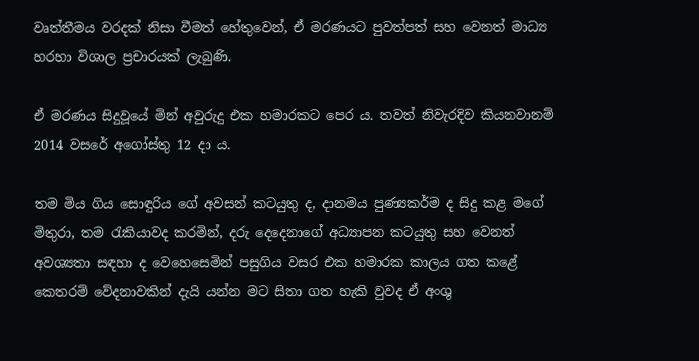වෘත්තීමය වරදක් නිසා වීමත් හේතුවෙන්, ඒ මරණයට පුවත්පත් සහ වෙනත් මාධ්‍ය හරහා විශාල ප්‍රචාරයක් ලැබුණි.

ඒ මරණය සිදුවූයේ මින් අවුරුදු එක හමාරකට පෙර ය. තවත් නිවැරදිව කියනවානම් 2014 වසරේ අගෝස්තු 12 දා ය.

තම මිය ගිය සොඳුරිය ගේ අවසන් කටයුතු ද, දානමය පුණ්‍යකර්ම ද සිදු කළ මගේ මිතුරා, තම රැකියාවද කරමින්, දරු දෙදෙනාගේ අධ්‍යාපන කටයුතු සහ වෙනත් අවශ්‍යතා සඳහා ද වෙහෙසෙමින් පසුගිය වසර එක හමාරක කාලය ගත කළේ කෙතරම් වේදනාවකින් දැයි යන්න මට සිතා ගත හැකි වුවද ඒ අංශු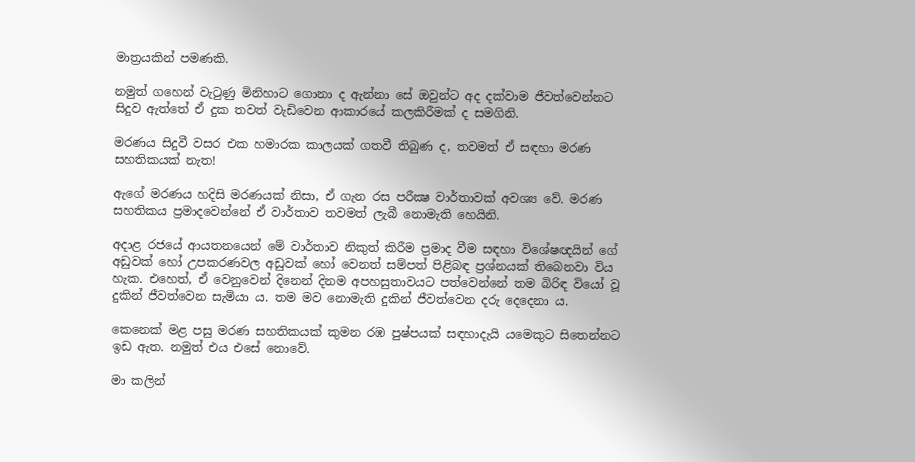මාත්‍රයකින් පමණකි.

නමුත් ගහෙන් වැටුණු මිනිහාට ගොනා ද ඇන්නා සේ ඔවුන්ට අද දක්වාම ජීවත්වෙන්නට සිදුව ඇත්තේ ඒ දුක තවත් වැඩිවෙන ආකාරයේ කලකිරීමක් ද සමගිනි.

මරණය සිදුවී වසර එක හමාරක කාලයක් ගතවී තිබුණ ද, තවමත් ඒ සඳහා මරණ සහතිකයක් නැත!

ඇගේ මරණය හදිසි මරණයක් නිසා, ඒ ගැන රස පරීක්‍ෂ වාර්තාවක් අවශ්‍ය වේ. මරණ සහතිකය ප්‍රමාදවෙන්නේ ඒ වාර්තාව තවමත් ලැබී නොමැති හෙයිනි.

අදාළ රජයේ ආයතනයෙන් මේ වාර්තාව නිකුත් කිරීම ප්‍රමාද වීම සඳහා විශේෂඥයින් ගේ අඩුවක් හෝ උපකරණවල අඩුවක් හෝ වෙනත් සම්පත් පිළිබඳ ප්‍රශ්නයක් තිබෙනවා විය හැක. එහෙත්, ඒ වෙනුවෙන් දිනෙන් දිනම අපහසුතාවයට පත්වෙන්නේ තම බිරිඳ වියෝ වූ දුකින් ජීවත්වෙන සැමියා ය. තම මව නොමැති දුකින් ජීවත්වෙන දරු දෙදෙනා ය.

කෙනෙක් මළ පසු මරණ සහතිකයක් කුමන රඹ පුෂ්පයක් සඳහාදැයි යමෙකුට සිතෙන්නට ඉඩ ඇත. නමුත් එය එසේ නොවේ.

මා කලින්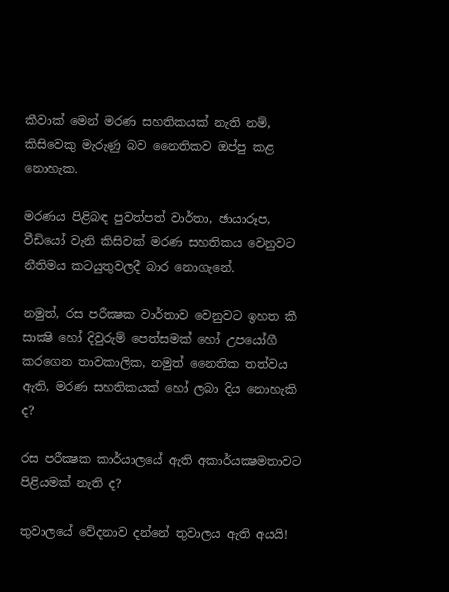කීවාක් මෙන් මරණ සහතිකයක් නැති නම්, කිසිවෙකු මැරුණු බව නෛතිකව ඔප්පු කළ නොහැක.

මරණය පිළිබඳ පුවත්පත් වාර්තා, ඡායාරූප, වීඩියෝ වැනි කිසිවක් මරණ සහතිකය වෙනුවට නීතිමය කටයුතුවලදී බාර නොගැනේ.

නමුත්, රස පරීක්‍ෂක වාර්තාව වෙනුවට ඉහත කී සාක්‍ෂි හෝ දිවුරුම් පෙත්සමක් හෝ උපයෝගී කරගෙන තාවකාලික, නමුත් නෛතික තත්වය ඇති, මරණ සහතිකයක් හෝ ලබා දිය නොහැකි ද?

රස පරීක්‍ෂක කාර්යාලයේ ඇති අකාර්යක්‍ෂමතාවට පිළියමක් නැති ද?

තුවාලයේ වේදනාව දන්නේ තුවාලය ඇති අයයි!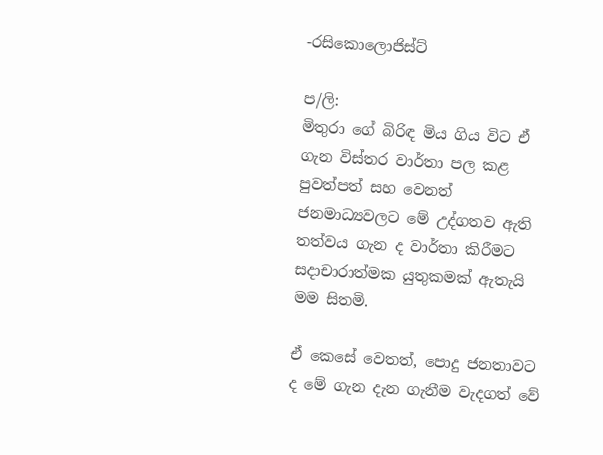-රසිකොලොජිස්ට්

ප/ලි:
මිතුරා ගේ බිරිඳ මිය ගිය විට ඒ ගැන විස්තර වාර්තා පල කළ පුවත්පත් සහ වෙනත් ජනමාධ්‍යවලට මේ උද්ගතව ඇති තත්වය ගැන ද වාර්තා කිරීමට සදාචාරාත්මක යුතුකමක් ඇතැයි මම සිතමි.

ඒ කෙසේ වෙතත්, පොදු ජනතාවට ද මේ ගැන දැන ගැනීම වැදගත් වේ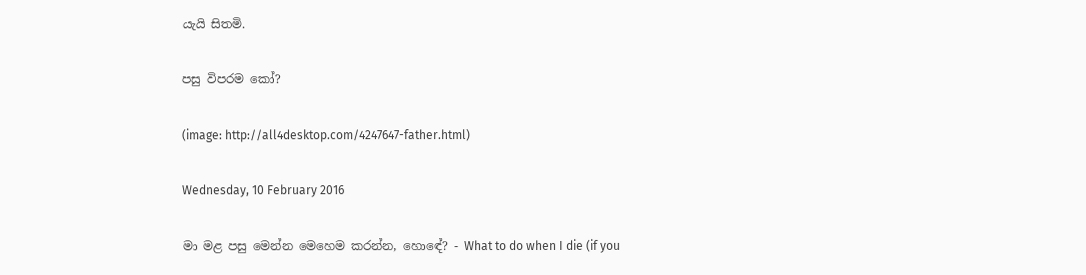යැයි සිතමි.

පසු විපරම කෝ?

(image: http://all4desktop.com/4247647-father.html)

Wednesday, 10 February 2016

මා මළ පසු මෙන්න මෙහෙම කරන්න, හොඳේ? - What to do when I die (if you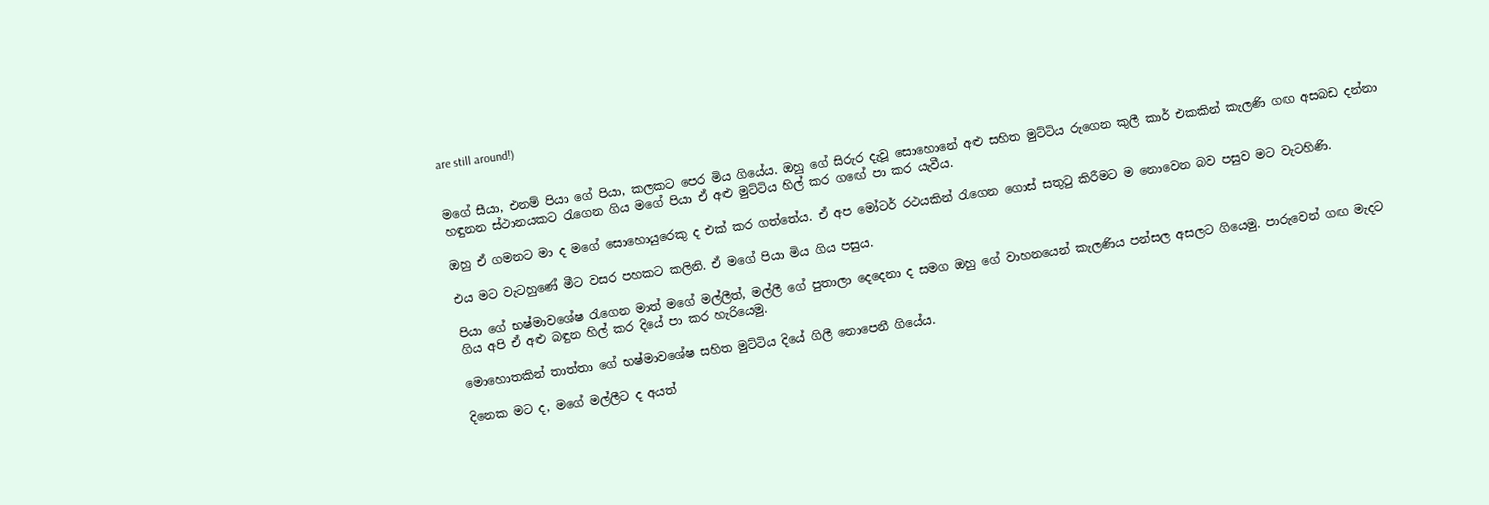are still around!)


මගේ සීයා, එනම් පියා ගේ පියා, කලකට පෙර මිය ගියේය. ඔහු ගේ සිරුර දැවූ සොහොනේ අළු සහිත මුට්ටිය රුගෙන කුලී කාර් එකකින් කැලණි ගඟ අසබඩ දන්නා හඳුනන ස්ථානයකට රැගෙන ගිය මගේ පියා ඒ අළු මුට්ටිය හිල් කර ගඟේ පා කර යැවීය.

ඔහු ඒ ගමනට මා ද මගේ සොහොයුරෙකු ද එක් කර ගත්තේය. ඒ අප මෝටර් රථයකින් රැගෙන ගොස් සතුටු කිරීමට ම නොවෙන බව පසුව මට වැටහිණි.

එය මට වැටහුණේ මීට වසර පහකට කලිනි. ඒ මගේ පියා මිය ගිය පසුය.

පියා ගේ භෂ්මාවශේෂ රැගෙන මාත් මගේ මල්ලීත්, මල්ලී ගේ පුතාලා දෙදෙනා ද සමග ඔහු ගේ වාහනයෙන් කැලණිය පන්සල අසලට ගියෙමු. පාරුවෙන් ගඟ මැදට ගිය අපි ඒ අළු බඳුන හිල් කර දියේ පා කර හැරියෙමු.

මොහොතකින් තාත්තා ගේ භෂ්මාවශේෂ සහිත මුට්ටිය දියේ ගිලී නොපෙනී ගියේය.

දිනෙක මට ද, මගේ මල්ලීට ද අයත්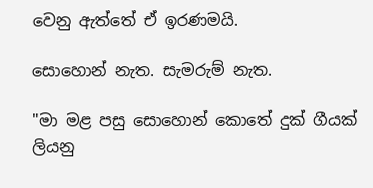වෙනු ඇත්තේ ඒ ඉරණමයි.

සොහොන් නැත. සැමරුම් නැත.

"මා මළ පසු සොහොන් කොතේ දුක් ගීයක් ලියනු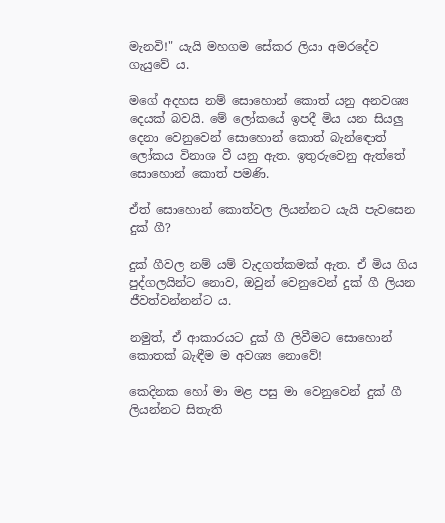මැනවි!" යැයි මහගම සේකර ලියා අමරදේව ගැයුවේ ය.

මගේ අදහස නම් සොහොන් කොත් යනු අනවශ්‍ය දෙයක් බවයි. මේ ලෝකයේ ඉපදී මිය යන සියලු දෙනා වෙනුවෙන් සොහොන් කොත් බැන්ඳොත් ලෝකය විනාශ වී යනු ඇත. ඉතුරුවෙනු ඇත්තේ සොහොන් කොත් පමණි.

ඒත් සොහොන් කොත්වල ලියන්නට යැයි පැවසෙන දුක් ගී?

දුක් ගීවල නම් යම් වැදගත්කමක් ඇත. ඒ මිය ගිය පුද්ගලයින්ට නොව, ඔවුන් වෙනුවෙන් දුක් ගී ලියන ජීවත්වන්නන්ට ය.

නමුත්, ඒ ආකාරයට දුක් ගී ලිවීමට සොහොන් කොතක් බැඳීම ම අවශ්‍ය නොවේ!

කෙදිනක හෝ මා මළ පසු මා වෙනුවෙන් දුක් ගී ලියන්නට සිතැති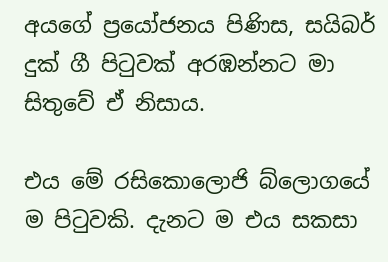අයගේ ප්‍රයෝජනය පිණිස, සයිබර් දුක් ගී පිටුවක් අරඹන්නට මා සිතුවේ ඒ නිසාය.

එය මේ රසිකොලොජි බ්ලොගයේ ම පිටුවකි. දැනට ම එය සකසා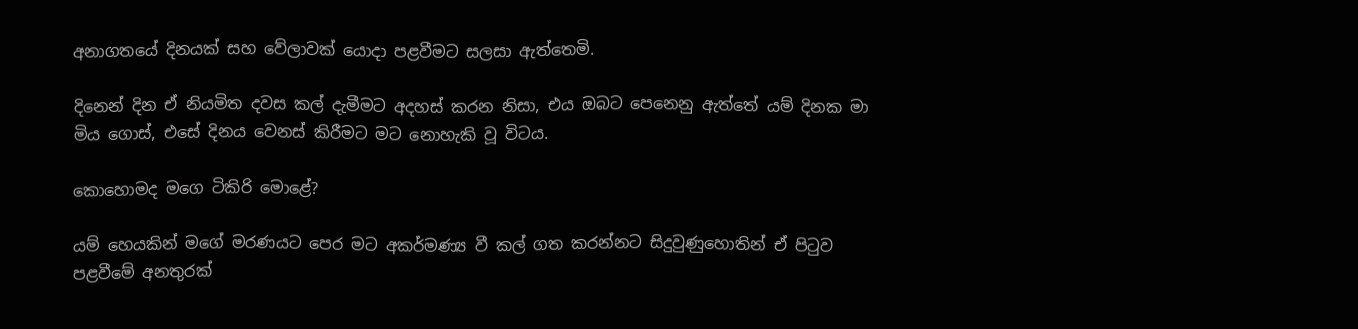අනාගතයේ දිනයක් සහ වේලාවක් යොදා පළවීමට සලසා ඇත්තෙමි.

දිනෙන් දින ඒ නියමිත දවස කල් දැමීමට අදහස් කරන නිසා, එය ඔබට පෙනෙනු ඇත්තේ යම් දිනක මා මිය ගොස්, එසේ දිනය වෙනස් කිරීමට මට නොහැකි වූ විටය.

කොහොමද මගෙ ටිකිරි මොළේ?

යම් හෙයකින් මගේ මරණයට පෙර මට අකර්මණ්‍ය වී කල් ගත කරන්නට සිදුවුණුහොතින් ඒ පිටුව පළවීමේ අනතුරක්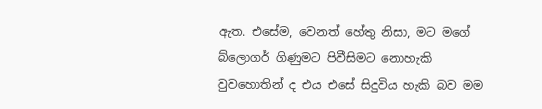ඇත. එසේම, වෙනත් හේතු නිසා, මට මගේ බ්ලොගර් ගිණුමට පිවීසිමට නොහැකි වුවහොතින් ද එය එසේ සිදුවිය හැකි බව මම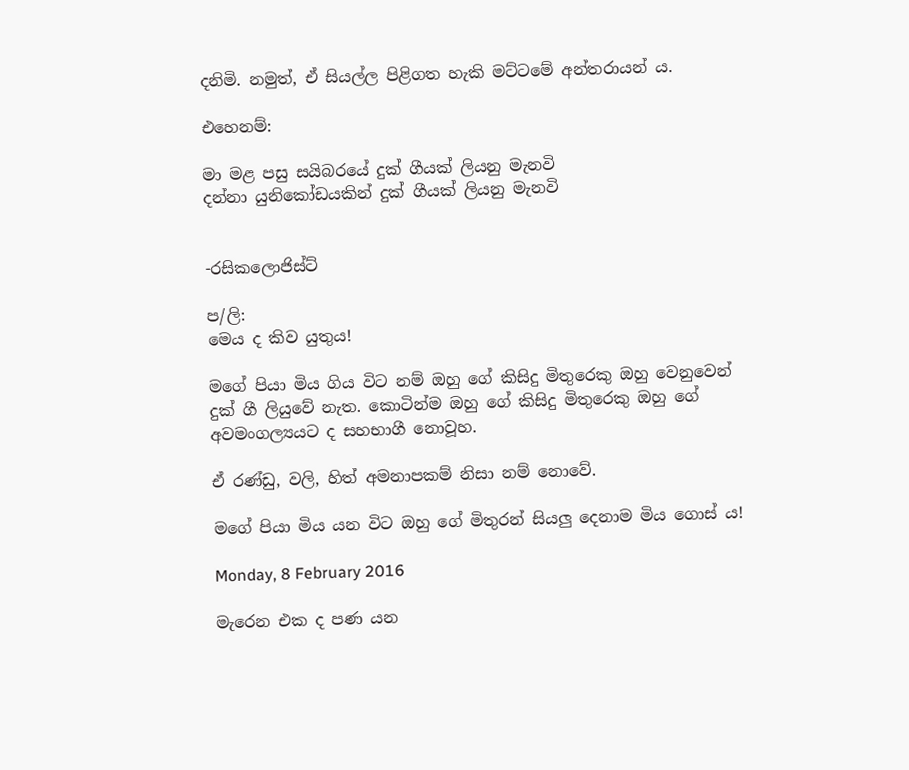දනිමි. නමුත්, ඒ සියල්ල පිළිගත හැකි මට්ටමේ අන්තරායන් ය.

එහෙනම්:

මා මළ පසු සයිබරයේ දුක් ගීයක් ලියනු මැනවි
දන්නා යුනිකෝඩයකින් දුක් ගීයක් ලියනු මැනවි


-රසිකලොජිස්ට්

ප/ලි:
මෙය ද කිව යුතුය!

මගේ පියා මිය ගිය විට නම් ඔහු ගේ කිසිදු මිතුරෙකු ඔහු වෙනුවෙන් දුක් ගී ලියුවේ නැත. කොටින්ම ඔහු ගේ කිසිදු මිතුරෙකු ඔහු ගේ අවමංගල්‍යයට ද සහභාගී නොවූහ.

ඒ රණ්ඩු, වලි, හිත් අමනාපකම් නිසා නම් නොවේ.

මගේ පියා මිය යන විට ඔහු ගේ මිතුරන් සියලු දෙනාම මිය ගොස් ය!

Monday, 8 February 2016

මැරෙන එක ද පණ යන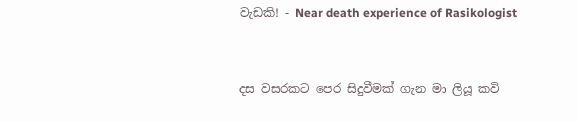වැඩකි! - Near death experience of Rasikologist


දස වසරකට පෙර සිදුවීමක් ගැන මා ලියූ කවි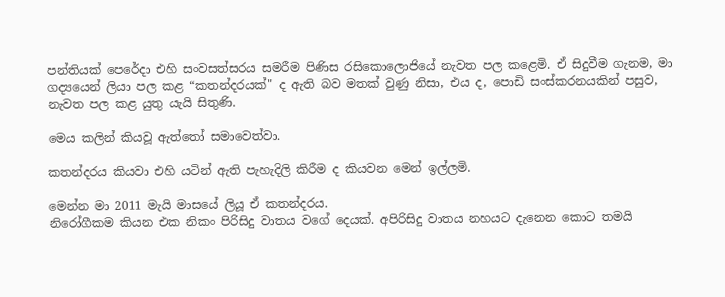පන්තියක් පෙරේදා එහි සංවසත්සරය සමරීම පිණිස රසිකොලොජියේ නැවත පල කළෙමි. ඒ සිදුවීම ගැනම, මා ගද්‍යයෙන් ලියා පල කළ “කතන්දරයක්" ද ඇති බව මතක් වුණු නිසා, එය ද, පොඩි සංස්කරනයකින් පසුව, නැවත පල කළ යුතු යැයි සිතුණි.

මෙය කලින් කියවූ ඇත්තෝ සමාවෙත්වා.

කතන්දරය කියවා එහි යටින් ඇති පැහැදිලි කිරීම ද කියවන මෙන් ඉල්ලමි.

මෙන්න මා 2011 මැයි මාසයේ ලියූ ඒ කතන්දරය.
නිරෝගීකම කියන එක නිකං පිරිසිදු වාතය වගේ දෙයක්. අපිරිසිදු වාතය නහයට දැනෙන කොට තමයි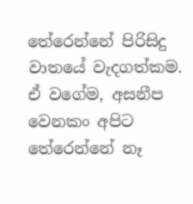තේරෙන්නේ පිරිසිදු වාතයේ වැදගත්කම. ඒ වගේම, අසනීප වෙනකං අපිට තේරෙන්නේ නෑ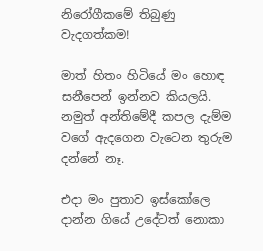නිරෝගීකමේ තිබුණු වැදගත්කම!

මාත් හිතං හිටියේ මං හොඳ සනීපෙන් ඉන්නව කියලයි. නමුත් අන්තිමේදී කපල දැම්ම වගේ ඇදගෙන වැටෙන තුරුම දන්නේ නෑ.

එදා මං පුතාව ඉස්කෝලෙ දාන්න ගියේ උදේටත් නොකා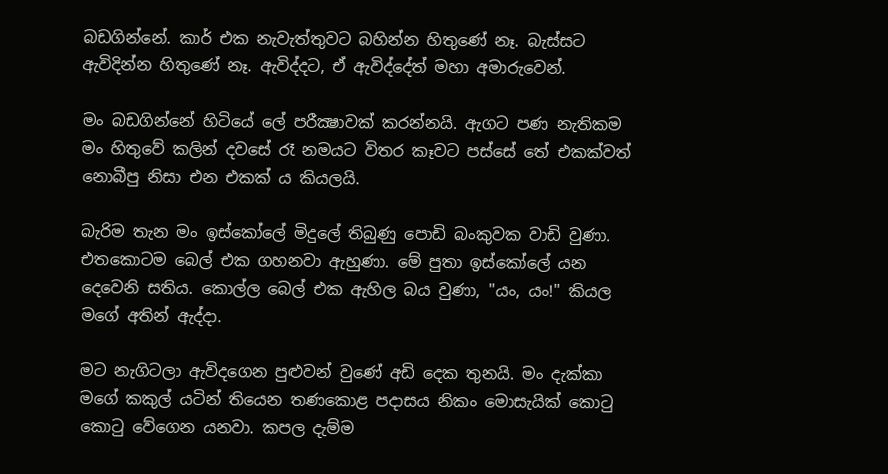බඩගින්නේ. කාර් එක නැවැත්තුවට බහින්න හිතුණේ නෑ. බැස්සට ඇවිදින්න හිතුණේ නෑ. ඇවිද්දට, ඒ ඇවිද්දේත් මහා අමාරුවෙන්.

මං බඩගින්නේ හිටියේ ලේ පරීක්‍ෂාවක් කරන්නයි. ඇගට පණ නැතිකම මං හිතුවේ කලින් දවසේ රෑ නමයට විතර කෑවට පස්සේ තේ එකක්වත් නොබීපු නිසා එන එකක් ය කියලයි.

බැරිම තැන මං ඉස්කෝලේ මිදුලේ තිබුණු පොඩි බංකුවක වාඩි වුණා. එතකොටම බෙල් එක ගහනවා ඇහුණා. මේ පුතා ඉස්කෝලේ යන දෙවෙනි සතිය. කොල්ල බෙල් එක ඇහිල බය වුණා, "යං, යං!" කියල මගේ අතින් ඇද්දා.

මට නැගිටලා ඇවිදගෙන පුළුවන් වුණේ අඩි දෙක තුනයි. මං දැක්කා මගේ කකුල් යටින් තියෙන තණකොළ පදාසය නිකං මොසැයික් කොටු කොටු වේගෙන යනවා. කපල දැම්ම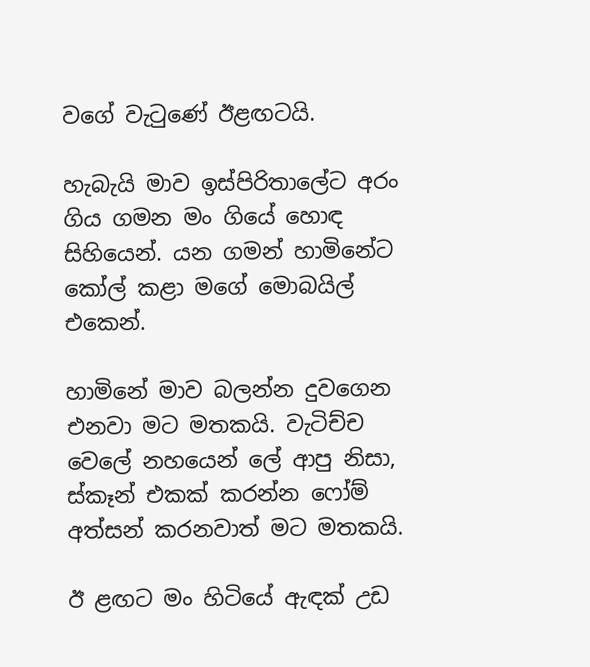වගේ වැටුණේ ඊළඟටයි.

හැබැයි මාව ඉස්පිරිතාලේට අරං ගිය ගමන මං ගියේ හොඳ සිහියෙන්. යන ගමන් හාමිනේට කෝල් කළා මගේ මොබයිල් එකෙන්.

හාමිනේ මාව බලන්න දුවගෙන එනවා මට මතකයි. වැටිච්ච වෙලේ නහයෙන් ලේ ආපු නිසා, ස්කෑන් එකක් කරන්න ෆෝම් අත්සන් කරනවාත් මට මතකයි.

ඊ ළඟට මං හිටියේ ඇඳක් උඩ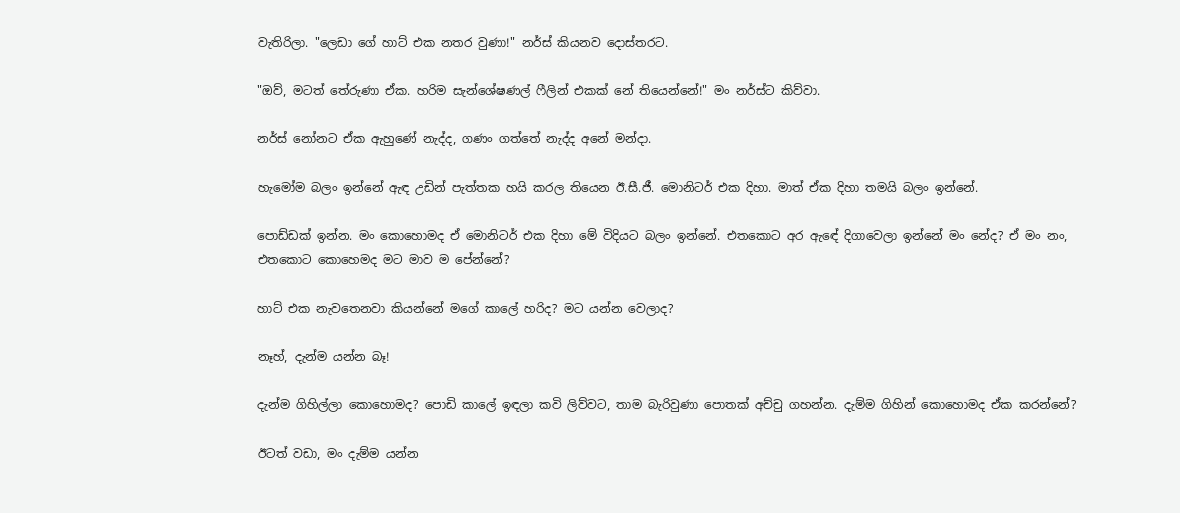වැතිරිලා. "ලෙඩා ගේ හාට් එක නතර වුණා!" නර්ස් කියනව දොස්තරට.

"ඔව්, මටත් තේරුණා ඒක. හරිම සැන්ශේෂණල් ෆීලින් එකක් නේ තියෙන්නේ!" මං නර්ස්ට කිව්වා.

නර්ස් නෝනට ඒක ඇහුණේ නැද්ද, ගණං ගත්තේ නැද්ද අනේ මන්දා.

හැමෝම බලං ඉන්නේ ඇඳ උඩින් පැත්තක හයි කරල තියෙන ඊ.සී.ජී. මොනිටර් එක දිහා. මාත් ඒක දිහා තමයි බලං ඉන්නේ.

පොඩ්ඩක් ඉන්න. මං කොහොමද ඒ මොනිටර් එක දිහා මේ විදියට බලං ඉන්නේ. එතකොට අර ඇඳේ දිගාවෙලා ඉන්නේ මං නේද? ඒ මං නං, එතකොට කොහෙමද මට මාව ම පේන්නේ?

හාට් එක නැවතෙනවා කියන්නේ මගේ කාලේ හරිද? මට යන්න වෙලාද?

නෑහ්, දැන්ම යන්න බෑ!

දැන්ම ගිහිල්ලා කොහොමද? පොඩි කාලේ ඉඳලා කවි ලිව්වට, තාම බැරිවුණා පොතක් අච්චු ගහන්න. දැම්ම ගිහින් කොහොමද ඒක කරන්නේ?

ඊටත් වඩා, මං දැම්ම යන්න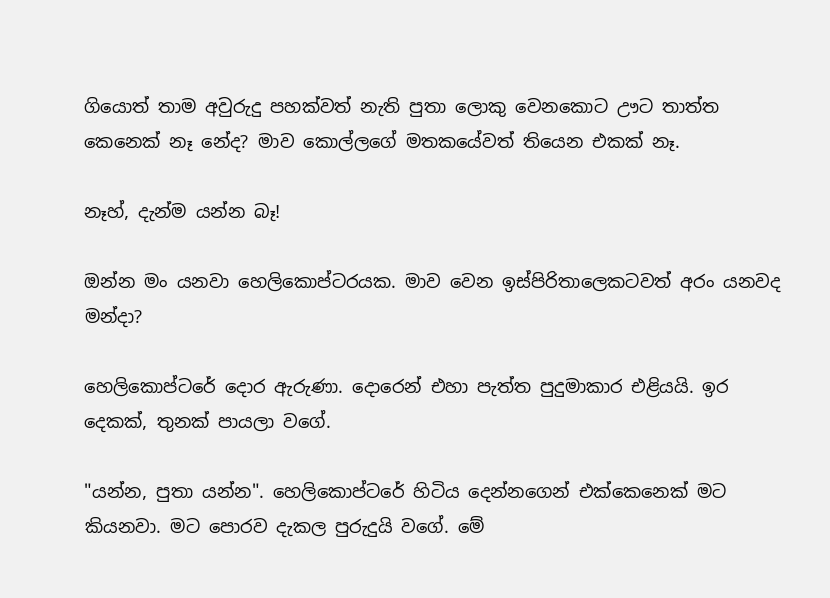ගියොත් තාම අවුරුදු පහක්වත් නැති පුතා ලොකු වෙනකොට ඌට තාත්ත කෙනෙක් නෑ නේද? මාව කොල්ලගේ මතකයේවත් තියෙන එකක් නෑ.

නෑහ්, දැන්ම යන්න බෑ!

ඔන්න මං යනවා හෙලිකොප්ටරයක. මාව වෙන ඉස්පිරිතාලෙකටවත් අරං යනවද මන්දා?

හෙලිකොප්ටරේ දොර ඇරුණා. දොරෙන් එහා පැත්ත පුදුමාකාර එළියයි. ඉර දෙකක්, තුනක් පායලා වගේ.

"යන්න, පුතා යන්න". හෙලිකොප්ටරේ හිටිය දෙන්නගෙන් එක්කෙනෙක් මට කියනවා. මට පොරව දැකල පුරුදුයි වගේ. මේ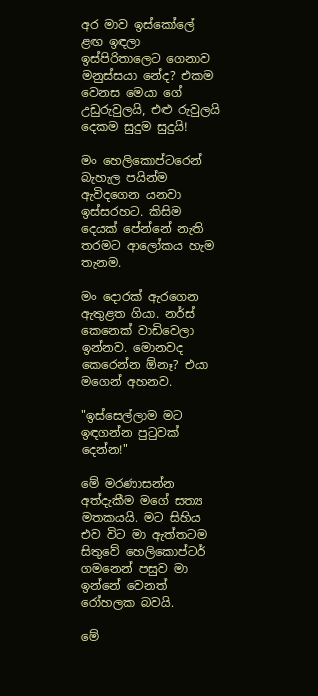අර මාව ඉස්කෝලේ ළඟ ඉඳලා ඉස්පිරිතාලෙට ගෙනාව මනුස්සයා නේද? එකම වෙනස මෙයා ගේ උඩුරුවුලයි, එළු රුවුලයි දෙකම සුදුම සුදුයි!

මං හෙලිකොප්ටරෙන් බැහැල පයින්ම ඇවිදගෙන යනවා ඉස්සරහට. කිසිම දෙයක් පේන්නේ නැති තරමට ආලෝකය හැම තැනම.

මං දොරක් ඇරගෙන ඇතුළත ගියා. නර්ස් කෙනෙක් වාඩිවෙලා ඉන්නව. මොනවද කෙරෙන්න ඕනෑ? එයා මගෙන් අහනව.

"ඉස්සෙල්ලාම මට ඉඳගන්න පුටුවක් දෙන්න!"

මේ මරණාසන්න අත්දැකීම මගේ සත්‍ය මතකයයි. මට සිහිය එව විට මා ඇත්තටම සිතුවේ හෙලිකොප්ටර් ගමනෙන් පසුව මා ඉන්නේ වෙනත් රෝහලක බවයි.

මේ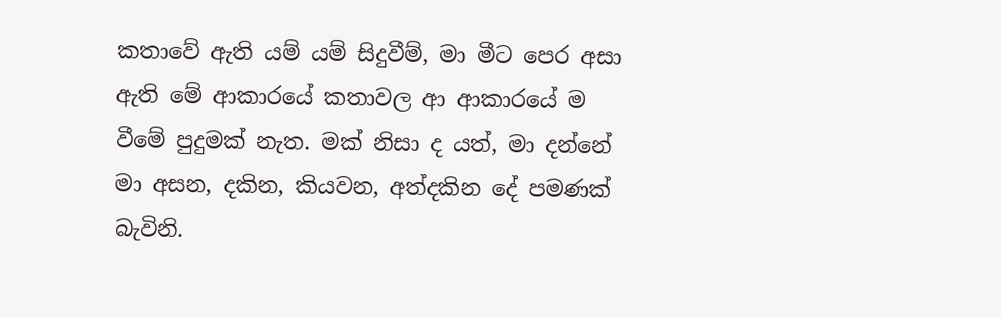කතාවේ ඇති යම් යම් සිදුවීම්, මා මීට පෙර අසා ඇති මේ ආකාරයේ කතාවල ආ ආකාරයේ ම වීමේ පුදුමක් නැත. මක් නිසා ද යත්, මා දන්නේ මා අසන, දකින, කියවන, අත්දකින දේ පමණක් බැවිනි.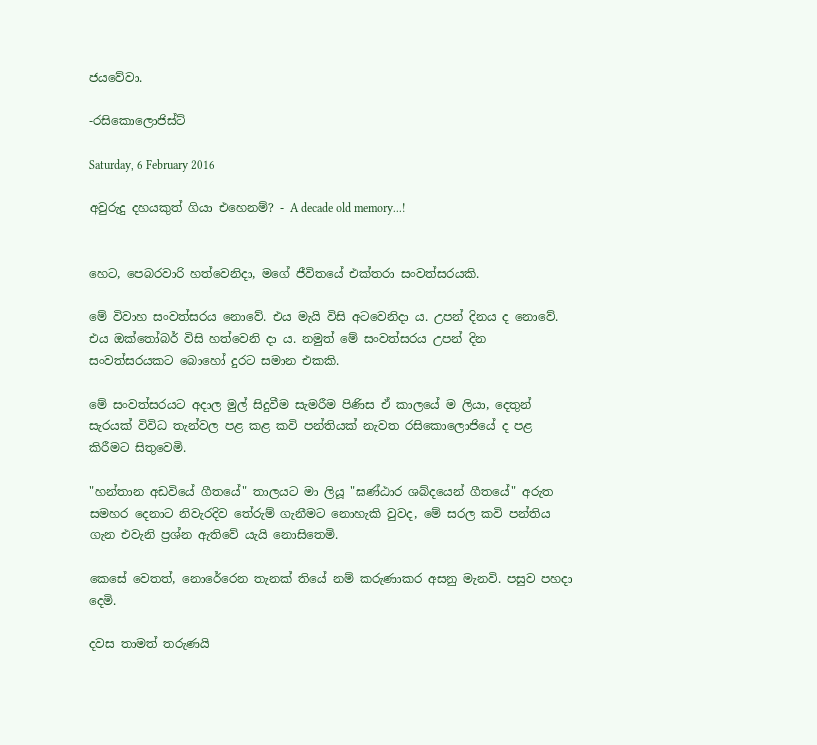ජයවේවා.

-රසිකොලොජිස්ට්

Saturday, 6 February 2016

අවුරුදු දහයකුත් ගියා එහෙනම්? - A decade old memory...!


හෙට, පෙබරවාරි හත්වෙනිදා, මගේ ජීවිතයේ එක්තරා සංවත්සරයකි.

මේ විවාහ සංවත්සරය නොවේ. එය මැයි විසි අටවෙනිදා ය. උපන් දිනය ද නොවේ. එය ඔක්තෝබර් විසි හත්වෙනි දා ය. නමුත් මේ සංවත්සරය උපන් දින සංවත්සරයකට බොහෝ දුරට සමාන එකකි.

මේ සංවත්සරයට අදාල මුල් සිදුවීම සැමරීම පිණිස ඒ කාලයේ ම ලියා, දෙතුන් සැරයක් විවිධ තැන්වල පළ කළ කවි පන්තියක් නැවත රසිකොලොජියේ ද පළ කිරීමට සිතුවෙමි.

"හන්තාන අඩවියේ ගීතයේ" තාලයට මා ලියූ "ඝණ්ඨාර ශබ්දයෙන් ගීතයේ" අරුත සමහර දෙනාට නිවැරදිව තේරුම් ගැනීමට නොහැකි වුවද, මේ සරල කවි පන්තිය ගැන එවැනි ප්‍රශ්න ඇතිවේ යැයි නොසිතෙමි.

කෙසේ වෙතත්, නොරේරෙන තැනක් තියේ නම් කරුණාකර අසනු මැනවි. පසුව පහදා දෙමි.

දවස තාමත් තරුණයි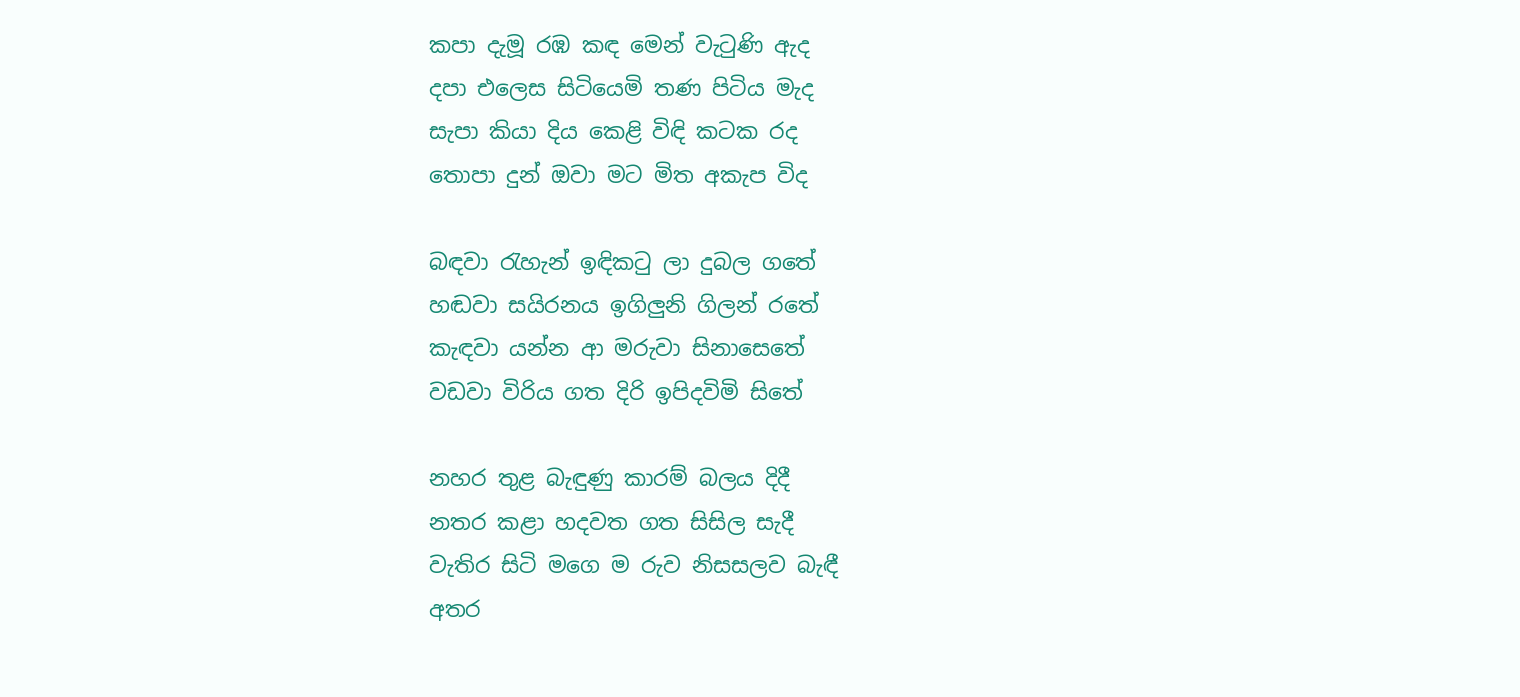කපා දැමූ රඹ කඳ මෙන් වැටුණි ඇද
දපා එලෙස සිටියෙමි තණ පිටිය මැද
සැපා කියා දිය කෙළි විඳි කටක රද
තොපා දුන් ඔවා මට මිත අකැප විද

බඳවා රැහැන් ඉඳිකටු ලා දුබල ගතේ
හඬවා සයිරනය ඉගිලුනි ගිලන් රතේ
කැඳවා යන්න ආ මරුවා සිනාසෙතේ
වඩවා විරිය ගත දිරි ඉපිදවිමි සිතේ

නහර තුළ බැඳුණු කාරම් බලය දිදී
නතර කළා හදවත ගත සිසිල සැදී
වැතිර සිටි මගෙ ම රුව නිසසලව බැඳී
අතර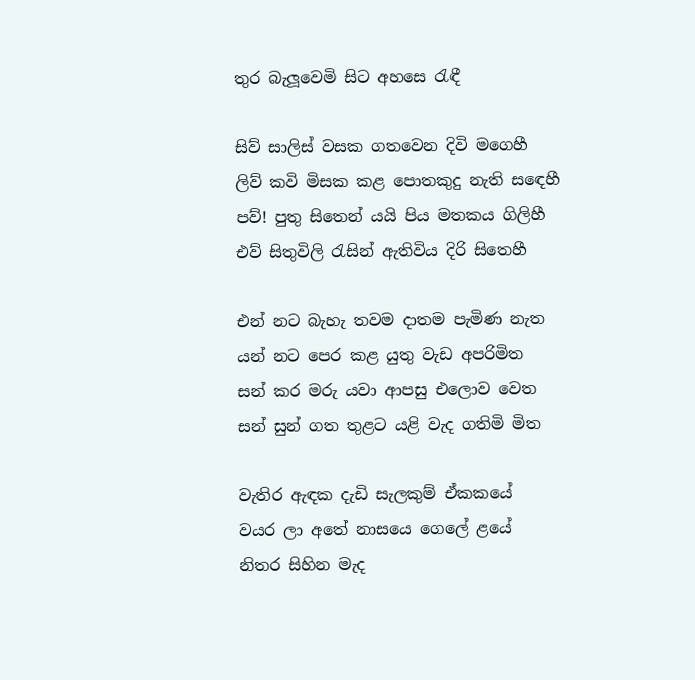තුර බැලූවෙමි සිට අහසෙ රැඳී

සිව් සාලිස් වසක ගතවෙන දිවි මගෙහී
ලිව් කවි මිසක කළ පොතකුදු නැති සඳෙහී
පව්! පුතු සිතෙන් යයි පිය මතකය ගිලිහී
එව් සිතුවිලි රැසින් ඇතිවිය දිරි සිතෙහී

එන් නට බැහැ තවම දාතම පැමිණ නැත
යන් නට පෙර කළ යුතු වැඩ අපරිමිත
සන් කර මරු යවා ආපසු එලොව වෙත
සන් සුන් ගත තුළට යළි වැද ගතිමි මිත

වැතිර ඇඳක දැඩි සැලකුම් ඒකකයේ
වයර ලා අතේ නාසයෙ ගෙලේ ළයේ
නිතර සිහින මැද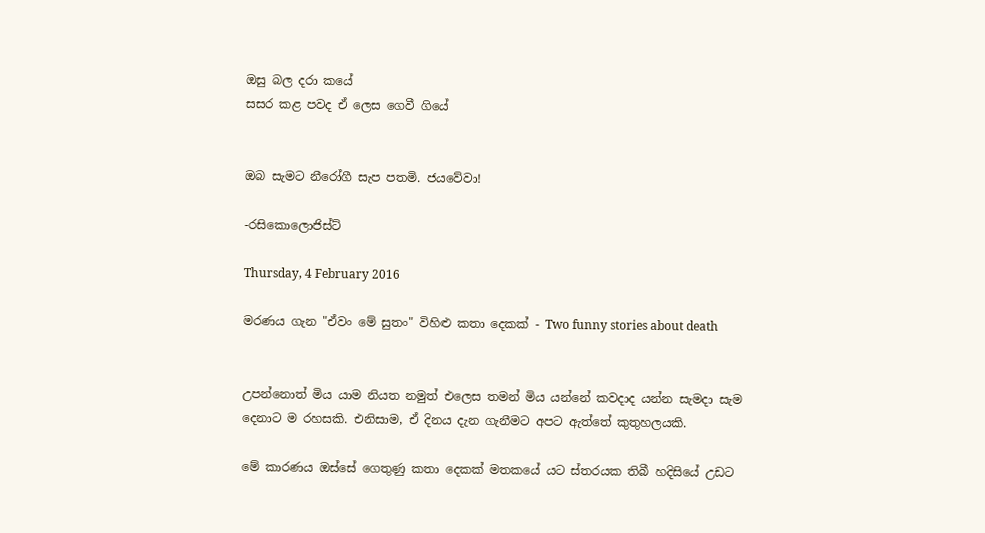ඔසු බල දරා කයේ
සසර කළ පවද ඒ ලෙස ගෙවී ගියේ


ඔබ සැමට නීරෝගී සැප පතමි. ජයවේවා!

-රසිකොලොජිස්ට්

Thursday, 4 February 2016

මරණය ගැන "ඒවං මේ සුතං" විහිළු කතා දෙකක් - Two funny stories about death


උපන්නොත් මිය යාම නියත නමුත් එලෙස තමන් මිය යන්නේ කවදාද යන්න සැමදා සැම දෙනාට ම රහසකි. එනිසාම, ඒ දිනය දැන ගැනීමට අපට ඇත්තේ කුතුහලයකි.

මේ කාරණය ඔස්සේ ගෙතුණු කතා දෙකක් මතකයේ යට ස්තරයක තිබී හදිසියේ උඩට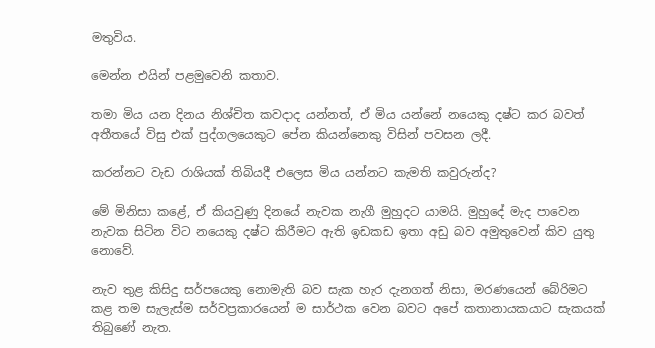මතුවිය.

මෙන්න එයින් පළමුවෙනි කතාව.

තමා මිය යන දිනය නිශ්චිත කවදාද යන්නත්, ඒ මිය යන්නේ නයෙකු දෂ්ට කර බවත් අතීතයේ විසු එක් පුද්ගලයෙකුට පේන කියන්නෙකු විසින් පවසන ලදී.

කරන්නට වැඩ රාශියක් තිබියදී එලෙස මිය යන්නට කැමති කවුරුන්ද?

මේ මිනිසා කළේ, ඒ කියවුණු දිනයේ නැවක නැගී මුහුදට යාමයි. මුහුදේ මැද පාවෙන නැවක සිටින විට නයෙකු දෂ්ට කිරීමට ඇති ඉඩකඩ ඉතා අඩු බව අමුතුවෙන් කිව යුතු නොවේ.

නැව තුළ කිසිදු සර්පයෙකු නොමැති බව සැක හැර දැනගත් නිසා, මරණයෙන් බේරිමට කළ තම සැලැස්ම සර්වප්‍රකාරයෙන් ම සාර්ථක වෙන බවට අපේ කතානායකයාට සැකයක් තිබුණේ නැත.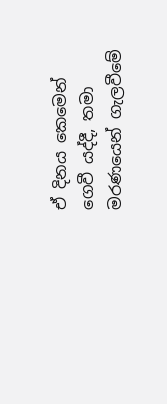ඒ දිනය කෙමෙන් ගෙවී යද්දී, තමා මරණයෙන් ගැලවීමේ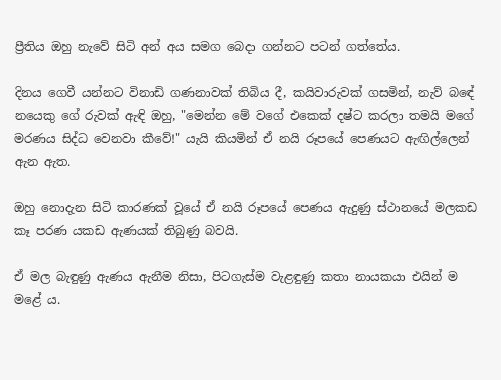ප්‍රීතිය ඔහු නැවේ සිටි අන් අය සමග බෙදා ගන්නට පටන් ගත්තේය.

දිනය ගෙවී යන්නට විනාඩි ගණනාවක් තිබිය දී, කයිවාරුවක් ගසමින්, නැව් බඳේ නයෙකු ගේ රුවක් ඇඳි ඔහු, "මෙන්න මේ වගේ එකෙක් දෂ්ට කරලා තමයි මගේ මරණය සිද්ධ වෙනවා කීවේ!" යැයි කියමින් ඒ නයි රූපයේ පෙණයට ඇඟිල්ලෙන් ඇන ඇත.

ඔහු නොදැන සිටි කාරණක් වූයේ ඒ නයි රූපයේ පෙණය ඇදුණු ස්ථානයේ මලකඩ කෑ පරණ යකඩ ඇණයක් තිබුණු බවයි.

ඒ මල බැඳුණු ඇණය ඇනීම නිසා, පිටගැස්ම වැළඳුණු කතා නායකයා එයින් ම මළේ ය.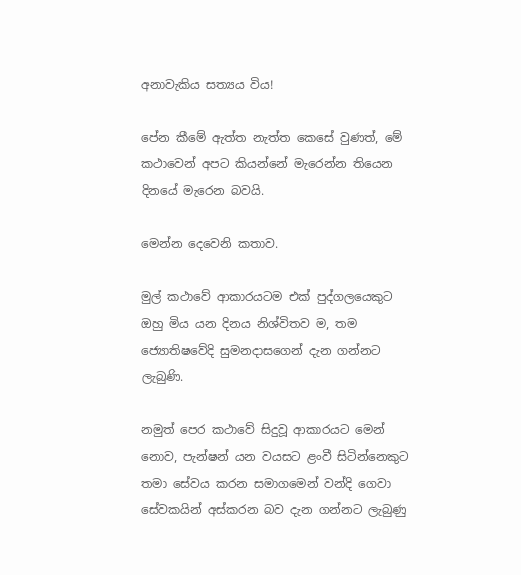අනාවැකිය සත්‍යය විය!

පේන කීමේ ඇත්ත නැත්ත කෙසේ වුණත්, මේ කථාවෙන් අපට කියන්නේ මැරෙන්න තියෙන දිනයේ මැරෙන බවයි.

මෙන්න දෙවෙනි කතාව.

මුල් කථාවේ ආකාරයටම එක් පුද්ගලයෙකුට ඔහු මිය යන දිනය නිශ්විතව ම, තම ජ්‍යොතිෂවේදි සුමනදාසගෙන් දැන ගන්නට ලැබුණි.

නමුත් පෙර කථාවේ සිදුවූ ආකාරයට මෙන් නොව, පැන්ෂන් යන වයසට ළංවී සිටින්නෙකුට තමා සේවය කරන සමාගමෙන් වන්දි ගෙවා සේවකයින් අස්කරන බව දැන ගන්නට ලැබුණු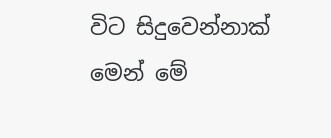විට සිදුවෙන්නාක් මෙන් මේ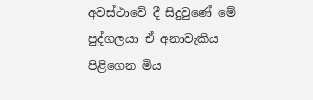අවස්ථාවේ දී සිදුවුණේ මේ පුද්ගලයා ඒ අනාවැකිය පිළිගෙන මිය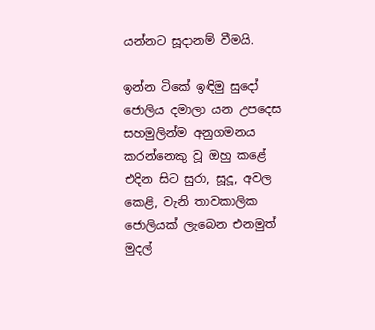යන්නට සූදානම් වීමයි.

ඉන්න ටිකේ ඉඳිමු සුදෝ ජොලිය දමාලා යන උපදෙස සහමුලින්ම අනුගමනය කරන්නෙකු වූ ඔහු කළේ එදින සිට සුරා, සූදූ, අවල කෙළි, වැනි තාවකාලික ජොලියක් ලැබෙන එනමුත් මුදල්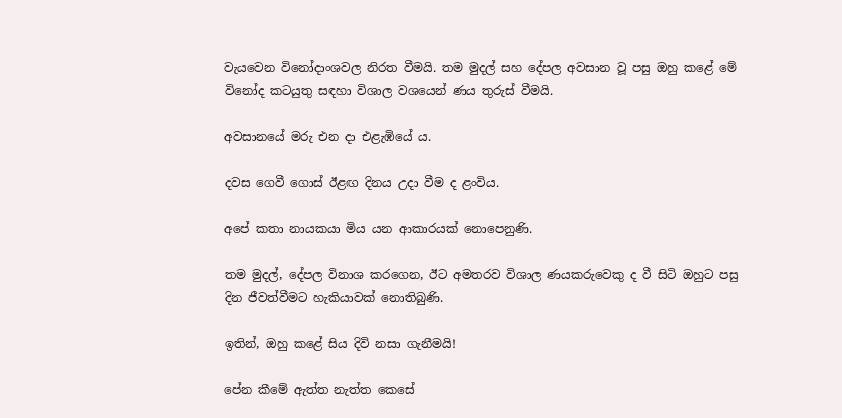වැයවෙන විනෝදාංශවල නිරත වීමයි. තම මුදල් සහ දේපල අවසාන වූ පසු ඔහු කළේ මේ විනෝද කටයුතු සඳහා විශාල වශයෙන් ණය තුරුස් වීමයි.

අවසානයේ මරු එන දා එළැඹියේ ය.

දවස ගෙවී ගොස් ඊළඟ දිනය උදා වීම ද ළංවිය.

අපේ කතා නායකයා මිය යන ආකාරයක් නොපෙනුණි.

තම මුදල්, දේපල විනාශ කරගෙන, ඊට අමතරව විශාල ණයකරුවෙකු ද වී සිටි ඔහුට පසු දින ජීවත්වීමට හැකියාවක් නොතිබුණි.

ඉතින්, ඔහු කළේ සිය දිවි නසා ගැනීමයි!

පේන කීමේ ඇත්ත නැත්ත කෙසේ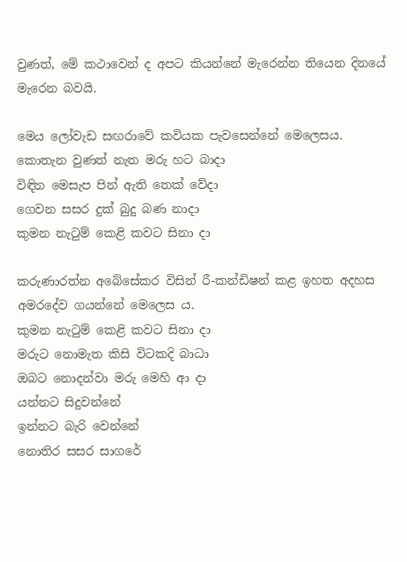වුණත්, මේ කථාවෙන් ද අපට කියන්නේ මැරෙන්න තියෙන දිනයේ මැරෙන බවයි.

මෙය ලෝවැඩ සඟරාවේ කවියක පැවසෙන්නේ මෙලෙසය.
කොතැන වුණත් නැත මරු හට බාදා
විඳින මෙසැප පින් ඇති තෙක් වේදා
ගෙවන සසර දුක් බුදු බණ නාදා
කුමන නැටුම් කෙළි කවට සිනා දා

කරුණාරත්න අබේසේකර විසින් රී-කන්ඩිෂන් කළ ඉහත අදහස අමරදේව ගයන්නේ මෙලෙස ය.
කුමන නැටුම් කෙළි කවට සිනා දා
මරුට නොමැත කිසි විටකදි බාධා
ඔබට නොදන්වා මරු මෙහි ආ දා
යන්නට සිදුවන්නේ
ඉන්නට බැරි වෙන්නේ
නොතිර සසර සාගරේ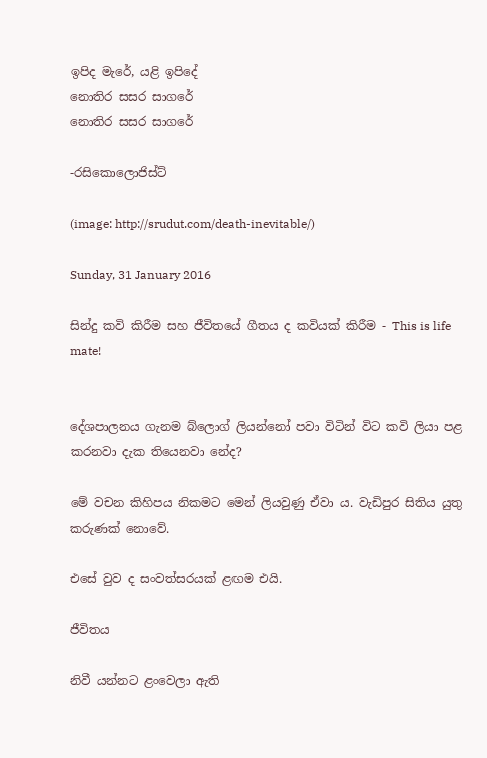ඉපිද මැරේ, යළි ඉපිදේ
නොතිර සසර සාගරේ
නොතිර සසර සාගරේ

-රසිකොලොජිස්ට්

(image: http://srudut.com/death-inevitable/)

Sunday, 31 January 2016

සින්දු කවි කිරීම සහ ජීවිතයේ ගීතය ද කවියක් කිරීම - This is life mate!


දේශපාලනය ගැනම බ්ලොග් ලියන්නෝ පවා විටින් විට කවි ලියා පළ කරනවා දැක තියෙනවා නේද?

මේ වචන කිහිපය නිකමට මෙන් ලියවුණු ඒවා ය. වැඩිපුර සිතිය යුතු කරුණක් නොවේ.

එසේ වුව ද සංවත්සරයක් ළඟම එයි.

ජීවිතය

නිවී යන්නට ළංවෙලා ඇති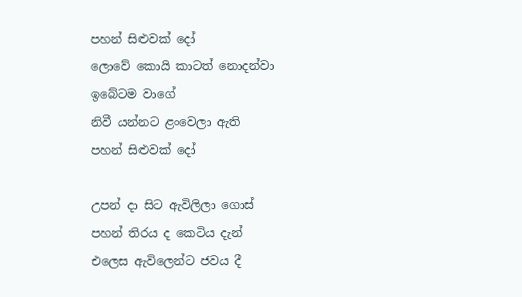පහන් සිළුවක් දෝ
ලොවේ කොයි කාටත් නොදන්වා
ඉබේටම වාගේ
නිවී යන්නට ළංවෙලා ඇති
පහන් සිළුවක් දෝ

උපන් දා සිට ඇවිලිලා ගොස්
පහන් තිරය ද කෙටිය දැන්
එලෙස ඇවිලෙන්ට ජවය දී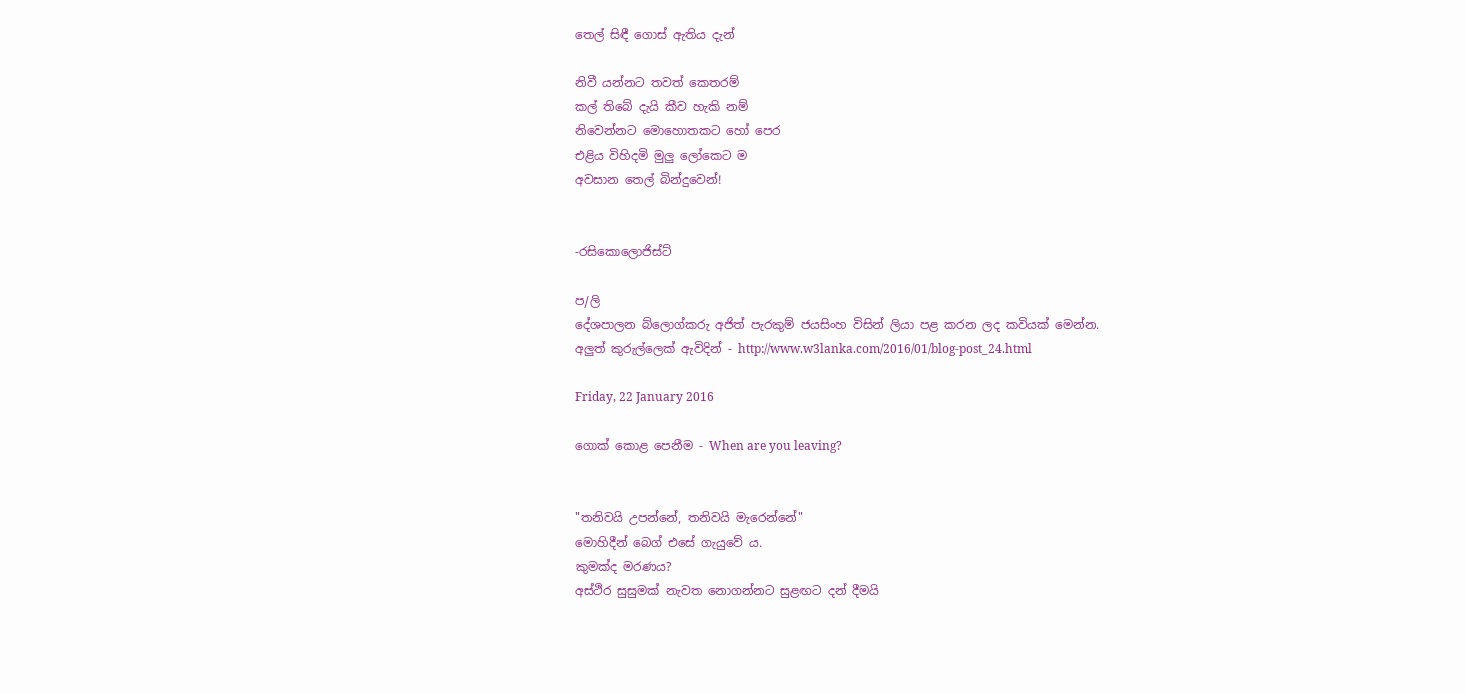තෙල් සිඳී ගොස් ඇතිය දැන්

නිවී යන්නට තවත් කෙතරම්
කල් තිබේ දැයි කීව හැකි නම්
නිවෙන්නට මොහොතකට හෝ පෙර
එළිය විහිදමි මුලු ලෝකෙට ම
අවසාන තෙල් බින්දුවෙන්!


-රසිකොලොජිස්ට්

ප/ලි
දේශපාලන බ්ලොග්කරු අජිත් පැරකුම් ජයසිංහ විසින් ලියා පළ කරන ලද කවියක් මෙන්න.
අලුත් කුරුල්ලෙක් ඇවිදින් - http://www.w3lanka.com/2016/01/blog-post_24.html

Friday, 22 January 2016

ගොක් කොළ පෙනීම - When are you leaving?


"තනිවයි උපන්නේ, තනිවයි මැරෙන්නේ"
මොහිදීන් බෙග් එසේ ගැයුවේ ය.
කුමක්ද මරණය?
අස්ථිර සුසුමක් නැවත නොගන්නට සුළඟට දන් දීමයි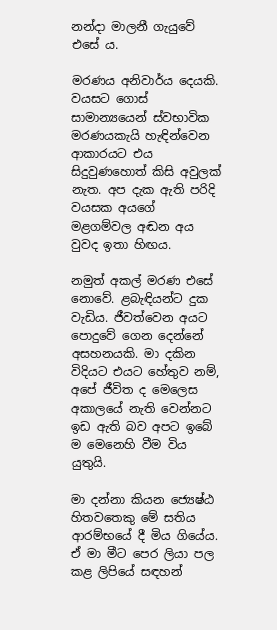නන්දා මාලනී ගැයුවේ එසේ ය.

මරණය අනිවාර්ය දෙයකි. වයසට ගොස් සාමාන්‍යයෙන් ස්වභාවික මරණයකැයි හැඳින්වෙන ආකාරයට එය සිදුවුණහොත් කිසි අවුලක් නැත. අප දැක ඇති පරිදි වයසක අයගේ මළගම්වල අඬන අය වුවද ඉතා හිඟය.

නමුත් අකල් මරණ එසේ නොවේ. ළබැඳියන්ට දුක වැඩිය. ජීවත්වෙන අයට පොදුවේ ගෙන දෙන්නේ අසහනයකි. මා දකින විදියට එයට හේතුව නම්, අපේ ජීවිත ද මෙලෙස අකාලයේ නැති වෙන්නට ඉඩ ඇති බව අපට ඉබේ ම මෙනෙහි වීම විය යුතුයි.

මා දන්නා කියන ජ්‍යෙෂ්ඨ හිතවතෙකු මේ සතිය ආරම්භයේ දී මිය ගියේය. ඒ මා මීට පෙර ලියා පල කළ ලිපියේ සඳහන්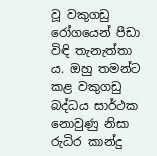වූ වකුගඩු රෝගයෙන් පීඩා විඳි තැනැත්තා ය. ඔහු තමන්ට කළ වකුගඩු බද්ධය සාර්ථක නොවුණු නිසා රුධිර කාන්දු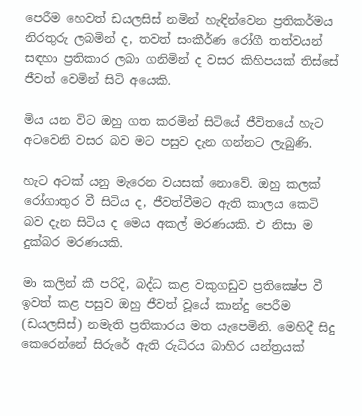පෙරීම හෙවත් ඩයලසිස් නමින් හැඳින්වෙන ප්‍රතිකර්මය නිරතුරු ලබමින් ද, තවත් සංකීර්ණ රෝගී තත්වයන් සඳහා ප්‍රතිකාර ලබා ගනිමින් ද වසර කිහිපයක් තිස්සේ ජීවත් වෙමින් සිටි අයෙකි.

මිය යන විට ඔහු ගත කරමින් සිටියේ ජීවිතයේ හැට අටවෙනි වසර බව මට පසුව දැන ගන්නට ලැබුණි.

හැට අටක් යනු මැරෙන වයසක් නොවේ. ඔහු කලක් රෝගාතුර වී සිටිය ද, ජීවත්වීමට ඇති කාලය කෙටි බව දැන සිටිය ද මෙය අකල් මරණයකි. එ නිසා ම දුක්බර මරණයකි.

මා කලින් කී පරිදි, බද්ධ කළ වකුගඩුව ප්‍රතික්‍ෂේප වී ඉවත් කළ පසුව ඔහු ජීවත් වූයේ කාන්දු පෙරීම (ඩයලසිස්) නමැති ප්‍රතිකාරය මත යැපෙමිනි. මෙහිදී සිදු කෙරෙන්නේ සිරුරේ ඇති රුධිරය බාහිර යන්ත්‍රයක්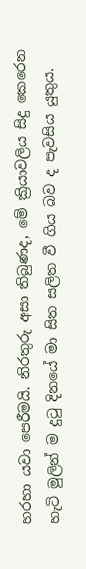හරහා යවා පෙරීමයි. නිරතුරු අසා තිබුණද, මේ ක්‍රියාවලිය සිදු කෙරෙන හැටි මුලින් ම දුටු දිනයේ මා සිත සලිත වී ගිය බව ද පැවසිය යුතුය.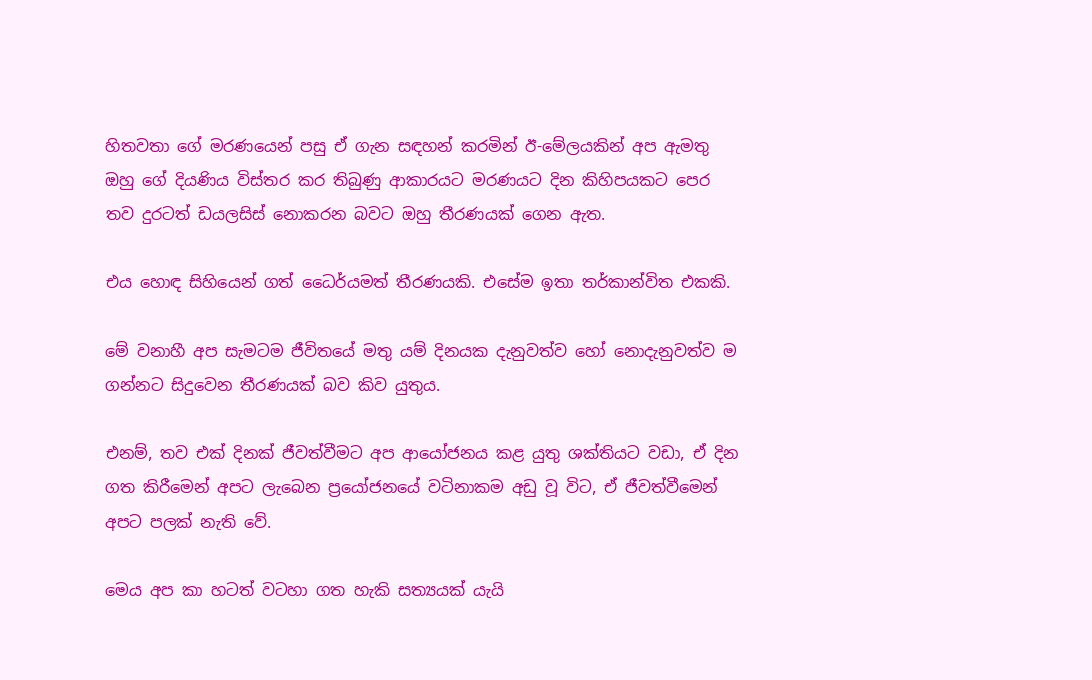හිතවතා ගේ මරණයෙන් පසු ඒ ගැන සඳහන් කරමින් ඊ-මේලයකින් අප ඇමතු ඔහු ගේ දියණිය විස්තර කර තිබුණු ආකාරයට මරණයට දින කිහිපයකට පෙර තව දුරටත් ඩයලසිස් නොකරන බවට ඔහු තීරණයක් ගෙන ඇත.

එය හොඳ සිහියෙන් ගත් ධෛර්යමත් තීරණයකි. එසේම ඉතා තර්කාන්විත එකකි.

මේ වනාහී අප සැමටම ජීවිතයේ මතු යම් දිනයක දැනුවත්ව හෝ නොදැනුවත්ව ම ගන්නට සිදුවෙන තීරණයක් බව කිව යුතුය.

එනම්, තව එක් දිනක් ජීවත්වීමට අප ආයෝජනය කළ යුතු ශක්තියට වඩා, ඒ දින ගත කිරීමෙන් අපට ලැබෙන ප්‍රයෝජනයේ වටිනාකම අඩු වූ විට, ඒ ජීවත්වීමෙන් අපට පලක් නැති වේ.

මෙය අප කා හටත් වටහා ගත හැකි සත්‍යයක් යැයි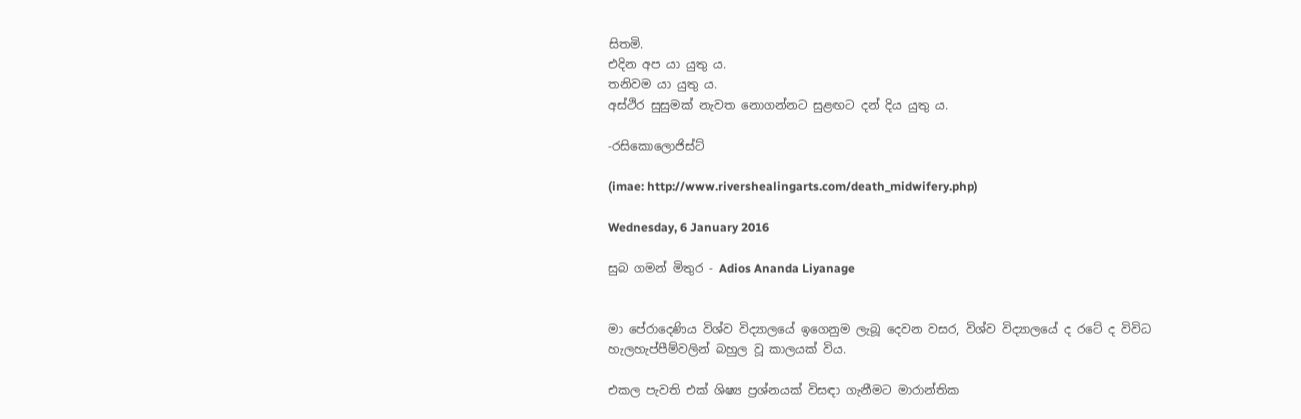සිතමි.
එදින අප යා යුතු ය.
තනිවම යා යුතු ය.
අස්ථිර සුසුමක් නැවත නොගන්නට සුළඟට දන් දිය යුතු ය.

-රසිකොලොජිස්ට්

(imae: http://www.rivershealingarts.com/death_midwifery.php)

Wednesday, 6 January 2016

සුබ ගමන් මිතුර - Adios Ananda Liyanage


මා පේරාදෙණිය විශ්ව විද්‍යාලයේ ඉගෙනුම ලැබූ දෙවන වසර, විශ්ව විද්‍යාලයේ ද රටේ ද විවිධ හැලහැප්පීම්වලින් බහුල වූ කාලයක් විය.

එකල පැවති එක් ශිෂ්‍ය ප්‍රශ්නයක් විසඳා ගැනීමට මාරාන්තික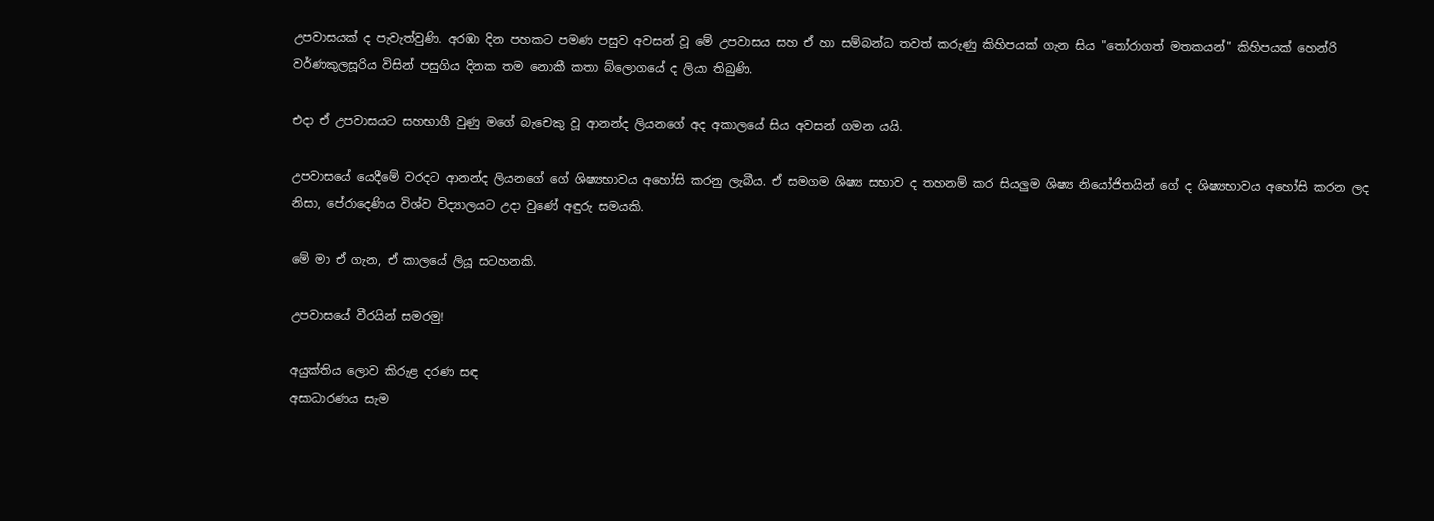උපවාසයක් ද පැවැත්වුණි. අරඹා දින පහකට පමණ පසුව අවසන් වූ මේ උපවාසය සහ ඒ හා සම්බන්ධ තවත් කරුණු කිහිපයක් ගැන සිය "තෝරාගත් මතකයන්" කිහිපයක් හෙන්රි වර්ණකුලසූරිය විසින් පසුගිය දිනක තම නොකී කතා බ්ලොගයේ ද ලියා තිබුණි.

එදා ඒ උපවාසයට සහභාගී වුණු මගේ බැචෙකු වූ ආනන්ද ලියනගේ අද අකාලයේ සිය අවසන් ගමන යයි.

උපවාසයේ යෙදීමේ වරදට ආනන්ද ලියනගේ ගේ ශිෂ්‍යභාවය අහෝසි කරනු ලැබීය. ඒ සමගම ශිෂ්‍ය සභාව ද තහනම් කර සියලුම ශිෂ්‍ය නියෝජිතයින් ගේ ද ශිෂ්‍යභාවය අහෝසි කරන ලද නිසා, පේරාදෙණිය විශ්ව විද්‍යාලයට උදා වුණේ අඳුරු සමයකි.

මේ මා ඒ ගැන, ඒ කාලයේ ලියූ සටහනකි.

උපවාසයේ වීරයින් සමරමු!

අයුක්තිය ලොව කිරුළ දරණ සඳ
අසාධාරණය සැම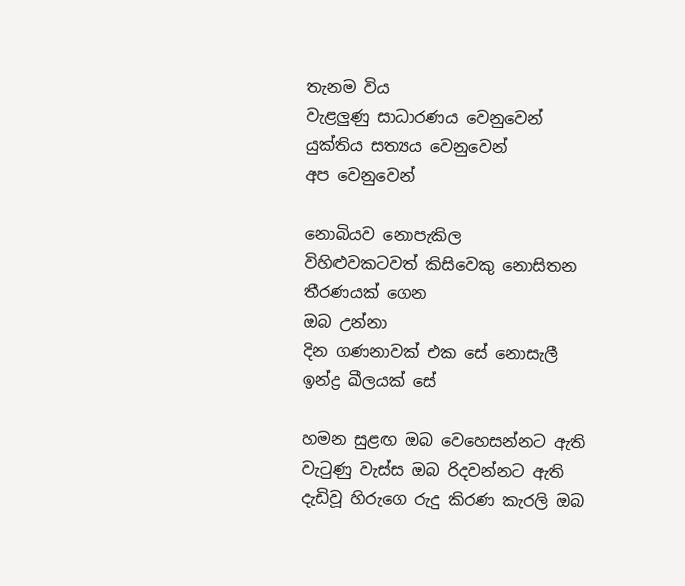තැනම විය
වැළලුණු සාධාරණය වෙනුවෙන්
යුක්තිය සත්‍යය වෙනුවෙන්
අප වෙනුවෙන්

නොබියව නොපැකිල
විහිළුවකටවත් කිසිවෙකු නොසිතන
තීරණයක් ගෙන
ඔබ උන්නා
දින ගණනාවක් එක සේ නොසැලී
ඉන්ද්‍ර ඛීලයක් සේ

හමන සුළඟ ඔබ වෙහෙසන්නට ඇති
වැටුණු වැස්ස ඔබ රිදවන්නට ඇති
දැඩිවූ හිරුගෙ රුදු කිරණ කැරලි ඔබ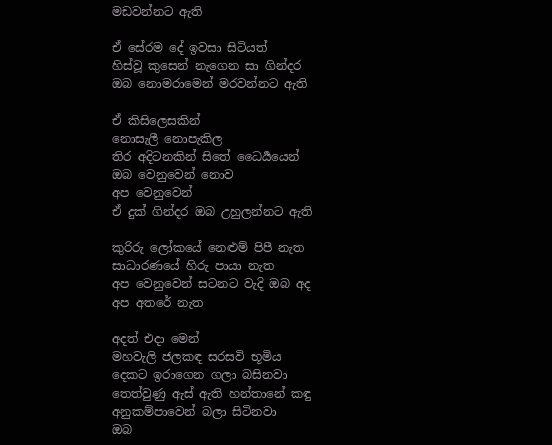මඩවන්නට ඇති

ඒ සේරම දේ ඉවසා සිටියත්
හිස්වූ කුසෙන් නැගෙන සා ගින්දර
ඔබ නොමරාමෙන් මරවන්නට ඇති

ඒ කිසිලෙසකින්
නොසැලී නොපැකිල
තිර අදිටනකින් සිතේ ධෛර්‍යයෙන්
ඔබ වෙනුවෙන් නොව
අප වෙනුවෙන්
ඒ දුක් ගින්දර ඔබ උහුලන්නට ඇති

කුරිරු ලෝකයේ නෙළුම් පිපී නැත
සාධාරණයේ හිරු පායා නැත
අප වෙනුවෙන් සටනට වැදි ඔබ අද
අප අතරේ නැත

අදත් එදා මෙන්
මහවැලි ජලකඳ සරසවි භූමිය
දෙකට ඉරාගෙන ගලා බසිනවා
තෙත්වුණු ඇස් ඇති හන්තානේ කඳු
අනුකම්පාවෙන් බලා සිටිනවා
ඔබ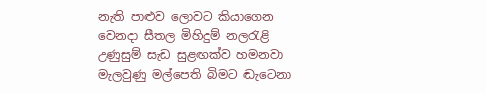නැති පාළුව ලොවට කියාගෙන
වෙනදා සීතල මිහිදුම් නලරැළි
උණුසුම් සැඩ සුළඟක්ව හමනවා
මැලවුණු මල්පෙති බිමට ඬැටෙනා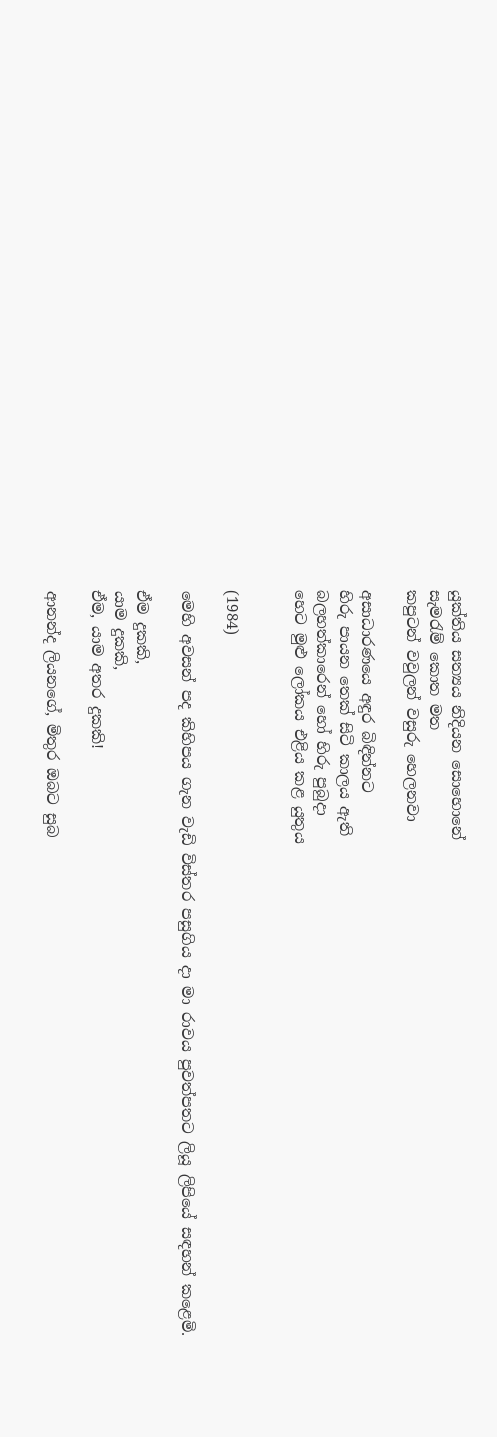යුක්තිය සත්‍යය නිදියන සොහොනේ
සැමරැම් කොත මත
කපුටන් වවුලන් වසුරු හෙලනවා

අසාධාරණයෙ අඳුර බිඳින්නට
හිරු පායන තෙක් සිටි කාලය ඇති
බලහත්කාරෙන් හෝ හිරු පුබුදා
හෙට මුළු ලෝකය එළිය කළ යුතුය


(1984)

මෙහි අවසන් පද කිහිපය ගැන වැඩි විස්තර පසුගිය දා මා රාවය පුවත්පතට ලියූ ලිපියේ සඳහන් කළෙමි.

ඒම දුකකි,
යාම දුකකි,
ඒම, යාම අතර දුකකි!

ආනන්ද ලියනගේ, මිතුර ඔබට සුබ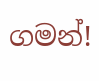ගමන්!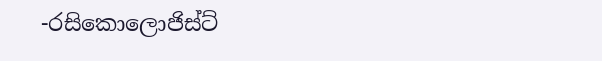-රසිකොලොජිස්ට්